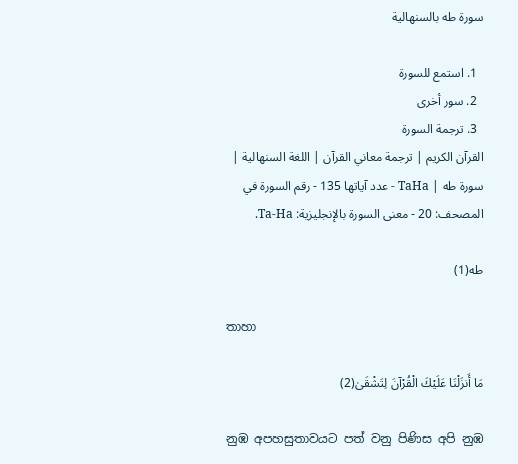سورة طه بالسنهالية

  1. استمع للسورة
  2. سور أخرى
  3. ترجمة السورة
القرآن الكريم | ترجمة معاني القرآن | اللغة السنهالية | سورة طه | TaHa - عدد آياتها 135 - رقم السورة في المصحف: 20 - معنى السورة بالإنجليزية: Ta-Ha.

طه(1)

තාහා

مَا أَنزَلْنَا عَلَيْكَ الْقُرْآنَ لِتَشْقَىٰ(2)

නුඹ අපහසුතාවයට පත් වනු පිණිස අපි නුඹ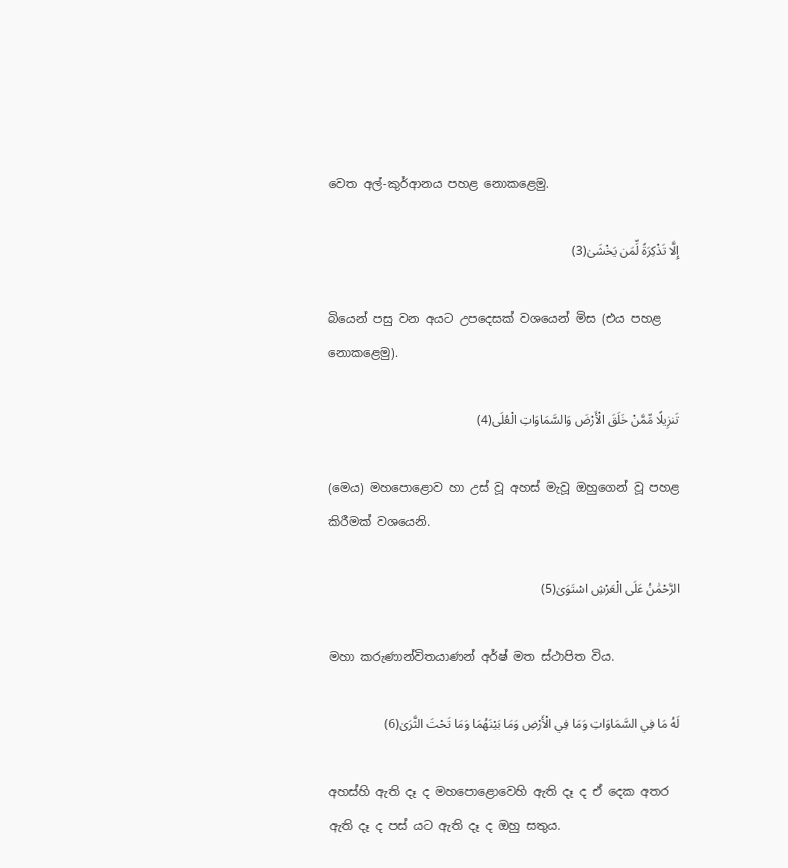වෙත අල්-කුර්ආනය පහළ නොකළෙමු.

إِلَّا تَذْكِرَةً لِّمَن يَخْشَىٰ(3)

බියෙන් පසු වන අයට උපදෙසක් වශයෙන් මිස (එය පහළ නොකළෙමු).

تَنزِيلًا مِّمَّنْ خَلَقَ الْأَرْضَ وَالسَّمَاوَاتِ الْعُلَى(4)

(මෙය) මහපොළොව හා උස් වූ අහස් මැවූ ඔහුගෙන් වූ පහළ කිරීමක් වශයෙනි.

الرَّحْمَٰنُ عَلَى الْعَرْشِ اسْتَوَىٰ(5)

මහා කරුණාන්විතයාණන් අර්ෂ් මත ස්ථාපිත විය.

لَهُ مَا فِي السَّمَاوَاتِ وَمَا فِي الْأَرْضِ وَمَا بَيْنَهُمَا وَمَا تَحْتَ الثَّرَىٰ(6)

අහස්හි ඇති දෑ ද මහපොළොවෙහි ඇති දෑ ද ඒ දෙක අතර ඇති දෑ ද පස් යට ඇති දෑ ද ඔහු සතුය.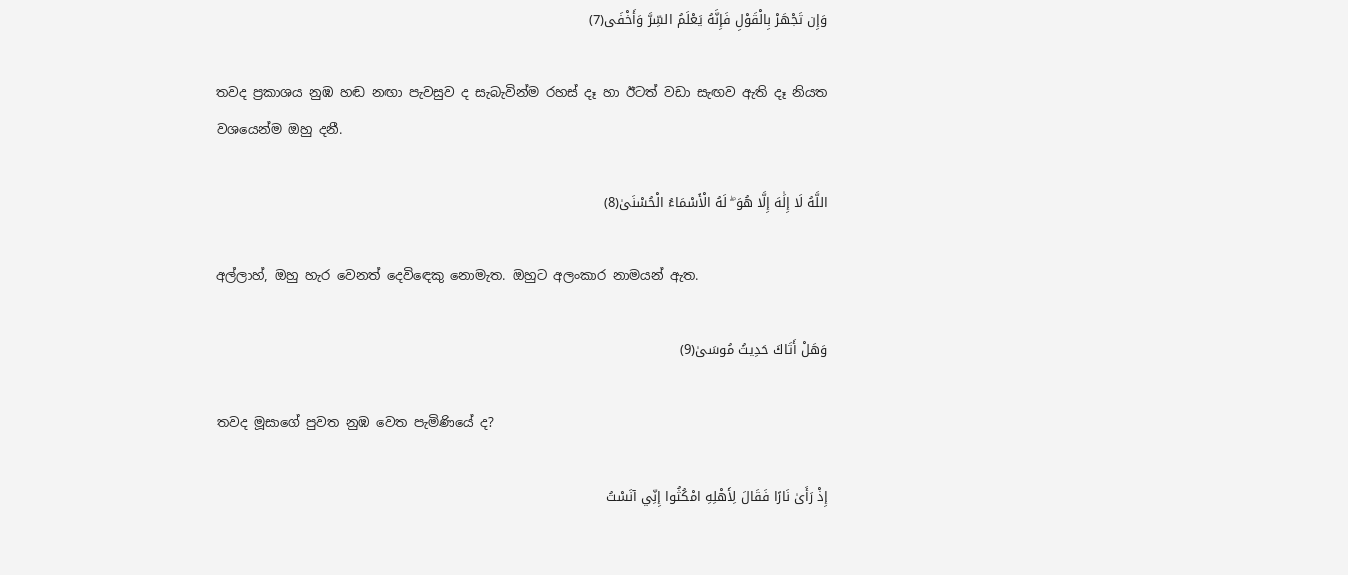وَإِن تَجْهَرْ بِالْقَوْلِ فَإِنَّهُ يَعْلَمُ السِّرَّ وَأَخْفَى(7)

තවද ප්‍රකාශය නුඹ හඬ නඟා පැවසුව ද සැබැවින්ම රහස් දෑ හා ඊටත් වඩා සැඟව ඇති දෑ නියත වශයෙන්ම ඔහු දනී.

اللَّهُ لَا إِلَٰهَ إِلَّا هُوَ ۖ لَهُ الْأَسْمَاءُ الْحُسْنَىٰ(8)

අල්ලාහ්, ඔහු හැර වෙනත් දෙවිඳෙකු නොමැත. ඔහුට අලංකාර නාමයන් ඇත.

وَهَلْ أَتَاكَ حَدِيثُ مُوسَىٰ(9)

තවද මූසාගේ පුවත නුඹ වෙත පැමිණියේ ද?

إِذْ رَأَىٰ نَارًا فَقَالَ لِأَهْلِهِ امْكُثُوا إِنِّي آنَسْتُ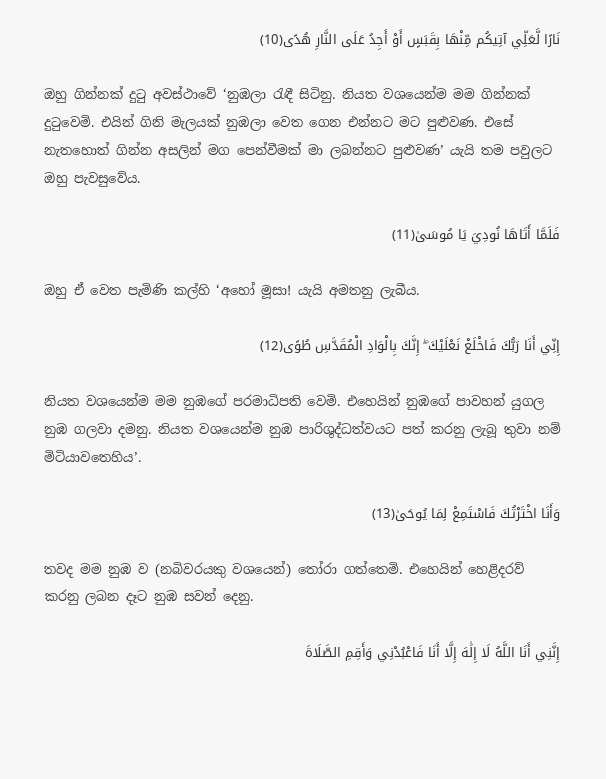نَارًا لَّعَلِّي آتِيكُم مِّنْهَا بِقَبَسٍ أَوْ أَجِدُ عَلَى النَّارِ هُدًى(10)

ඔහු ගින්නක් දුටු අවස්ථාවේ ‘නුඹලා රැඳී සිටිනු. නියත වශයෙන්ම මම ගින්නක් දුටුවෙමි. එයින් ගිනි මැලයක් නුඹලා වෙත ගෙන එන්නට මට පුළුවණ. එසේ නැතහොත් ගින්න අසලින් මග පෙන්වීමක් මා ලබන්නට පුළුවණ’ යැයි තම පවුලට ඔහු පැවසුවේය.

فَلَمَّا أَتَاهَا نُودِيَ يَا مُوسَىٰ(11)

ඔහු ඒ වෙත පැමිණි කල්හි ‘අහෝ මූසා! යැයි අමතනු ලැබීය.

إِنِّي أَنَا رَبُّكَ فَاخْلَعْ نَعْلَيْكَ ۖ إِنَّكَ بِالْوَادِ الْمُقَدَّسِ طُوًى(12)

නියත වශයෙන්ම මම නුඹගේ පරමාධිපති වෙමි. එහෙයින් නුඹගේ පාවහන් යුගල නුඹ ගලවා දමනු. නියත වශයෙන්ම නුඹ පාරිශුද්ධත්වයට පත් කරනු ලැබූ තුවා නම් මිටියාවතෙහිය’.

وَأَنَا اخْتَرْتُكَ فَاسْتَمِعْ لِمَا يُوحَىٰ(13)

තවද මම නුඹ ව (නබිවරයකු වශයෙන්) තෝරා ගත්තෙමි. එහෙයින් හෙළිදරව් කරනු ලබන දෑට නුඹ සවන් දෙනු.

إِنَّنِي أَنَا اللَّهُ لَا إِلَٰهَ إِلَّا أَنَا فَاعْبُدْنِي وَأَقِمِ الصَّلَاةَ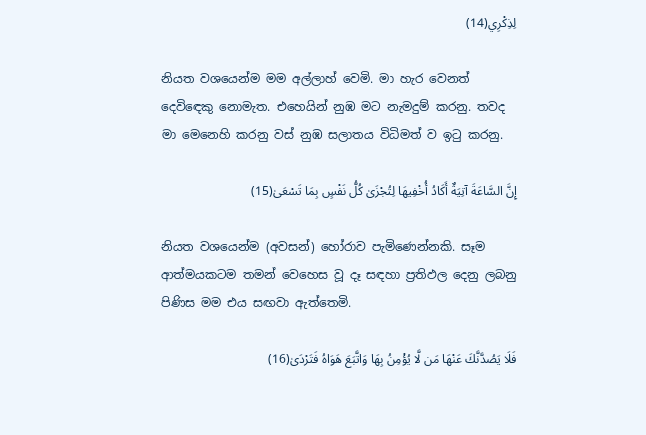لِذِكْرِي(14)

නියත වශයෙන්ම මම අල්ලාහ් වෙමි. මා හැර වෙනත් දෙවිඳෙකු නොමැත. එහෙයින් නුඹ මට නැමදුම් කරනු. තවද මා මෙනෙහි කරනු වස් නුඹ සලාතය විධිමත් ව ඉටු කරනු.

إِنَّ السَّاعَةَ آتِيَةٌ أَكَادُ أُخْفِيهَا لِتُجْزَىٰ كُلُّ نَفْسٍ بِمَا تَسْعَىٰ(15)

නියත වශයෙන්ම (අවසන්) හෝරාව පැමිණෙන්නකි. සෑම ආත්මයකටම තමන් වෙහෙස වූ දෑ සඳහා ප්‍රතිඵල දෙනු ලබනු පිණිස මම එය සඟවා ඇත්තෙමි.

فَلَا يَصُدَّنَّكَ عَنْهَا مَن لَّا يُؤْمِنُ بِهَا وَاتَّبَعَ هَوَاهُ فَتَرْدَىٰ(16)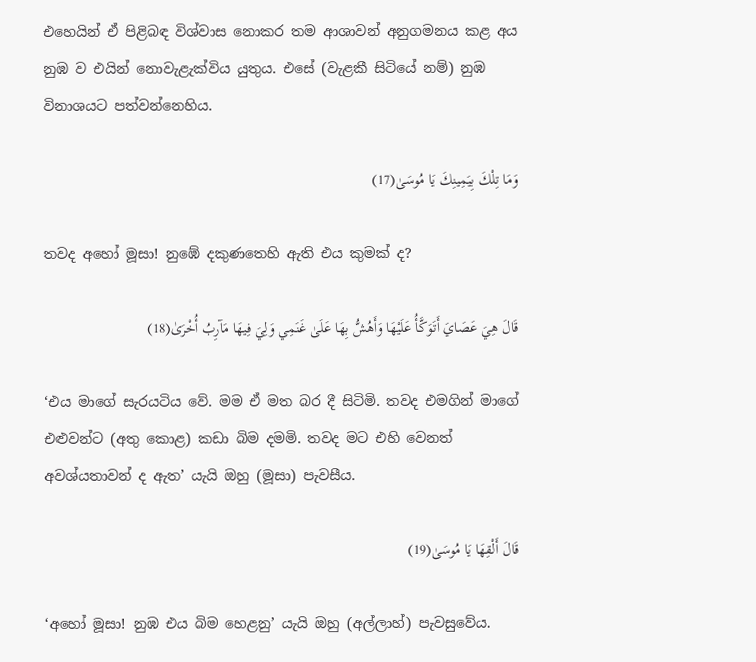එහෙයින් ඒ පිළිබඳ විශ්වාස නොකර තම ආශාවන් අනුගමනය කළ අය නුඹ ව එයින් නොවැළැක්විය යුතුය. එසේ (වැළකී සිටියේ නම්) නුඹ විනාශයට පත්වන්නෙහිය.

وَمَا تِلْكَ بِيَمِينِكَ يَا مُوسَىٰ(17)

තවද අහෝ මූසා! නුඹේ දකුණතෙහි ඇති එය කුමක් ද?

قَالَ هِيَ عَصَايَ أَتَوَكَّأُ عَلَيْهَا وَأَهُشُّ بِهَا عَلَىٰ غَنَمِي وَلِيَ فِيهَا مَآرِبُ أُخْرَىٰ(18)

‘එය මාගේ සැරයටිය වේ. මම ඒ මත බර දී සිටිමි. තවද එමගින් මාගේ එළුවන්ට (අතු කොළ) කඩා බිම දමමි. තවද මට එහි වෙනත් අවශ්යතාවන් ද ඇත’ යැයි ඔහු (මූසා) පැවසීය.

قَالَ أَلْقِهَا يَا مُوسَىٰ(19)

‘අහෝ මූසා! නුඹ එය බිම හෙළනු’ යැයි ඔහු (අල්ලාහ්) පැවසුවේය.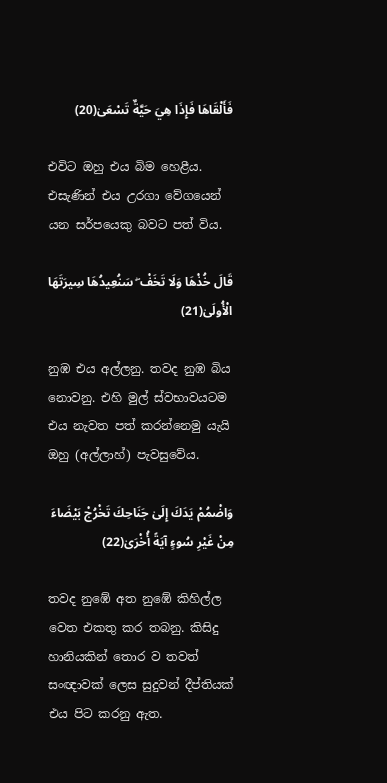فَأَلْقَاهَا فَإِذَا هِيَ حَيَّةٌ تَسْعَىٰ(20)

එවිට ඔහු එය බිම හෙළීය. එසැණින් එය උරගා වේගයෙන් යන සර්පයෙකු බවට පත් විය.

قَالَ خُذْهَا وَلَا تَخَفْ ۖ سَنُعِيدُهَا سِيرَتَهَا الْأُولَىٰ(21)

නුඹ එය අල්ලනු. තවද නුඹ බිය නොවනු. එහි මුල් ස්වභාවයටම එය නැවත පත් කරන්නෙමු යැයි ඔහු (අල්ලාහ්) පැවසුවේය.

وَاضْمُمْ يَدَكَ إِلَىٰ جَنَاحِكَ تَخْرُجْ بَيْضَاءَ مِنْ غَيْرِ سُوءٍ آيَةً أُخْرَىٰ(22)

තවද නුඹේ අත නුඹේ කිහිල්ල වෙත එකතු කර තබනු. කිසිදු හානියකින් තොර ව තවත් සංඥාවක් ලෙස සුදුවන් දීප්තියක් එය පිට කරනු ඇත.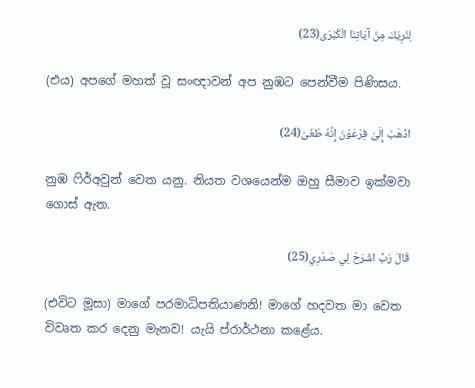لِنُرِيَكَ مِنْ آيَاتِنَا الْكُبْرَى(23)

(එය) අපගේ මහත් වූ සංඥාවන් අප නුඹට පෙන්වීම පිණිසය.

اذْهَبْ إِلَىٰ فِرْعَوْنَ إِنَّهُ طَغَىٰ(24)

නුඹ ෆිර්අවුන් වෙත යනු. නියත වශයෙන්ම ඔහු සීමාව ඉක්මවා ගොස් ඇත.

قَالَ رَبِّ اشْرَحْ لِي صَدْرِي(25)

(එවිට මූසා) මාගේ පරමාධිපතියාණනි! මාගේ හදවත මා වෙත විවෘත කර දෙනු මැනව! යැයි ප්රාර්ථනා කළේය.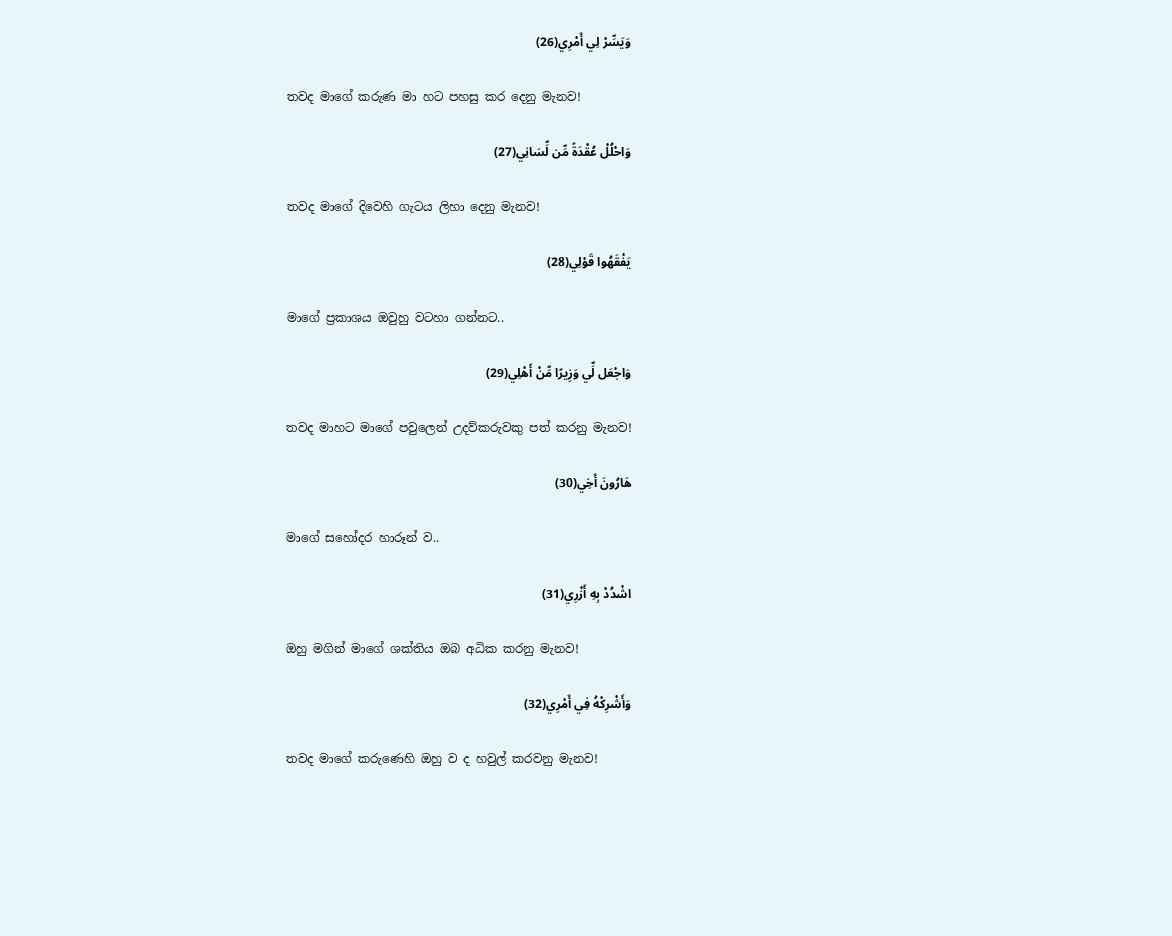وَيَسِّرْ لِي أَمْرِي(26)

තවද මාගේ කරුණ මා හට පහසු කර දෙනු මැනව!

وَاحْلُلْ عُقْدَةً مِّن لِّسَانِي(27)

තවද මාගේ දිවෙහි ගැටය ලිහා දෙනු මැනව!

يَفْقَهُوا قَوْلِي(28)

මාගේ ප්‍රකාශය ඔවුහු වටහා ගන්නට..

وَاجْعَل لِّي وَزِيرًا مِّنْ أَهْلِي(29)

තවද මාහට මාගේ පවුලෙන් උදව්කරුවකු පත් කරනු මැනව!

هَارُونَ أَخِي(30)

මාගේ සහෝදර හාරූන් ව..

اشْدُدْ بِهِ أَزْرِي(31)

ඔහු මගින් මාගේ ශක්තිය ඔබ අධික කරනු මැනව!

وَأَشْرِكْهُ فِي أَمْرِي(32)

තවද මාගේ කරුණෙහි ඔහු ව ද හවුල් කරවනු මැනව!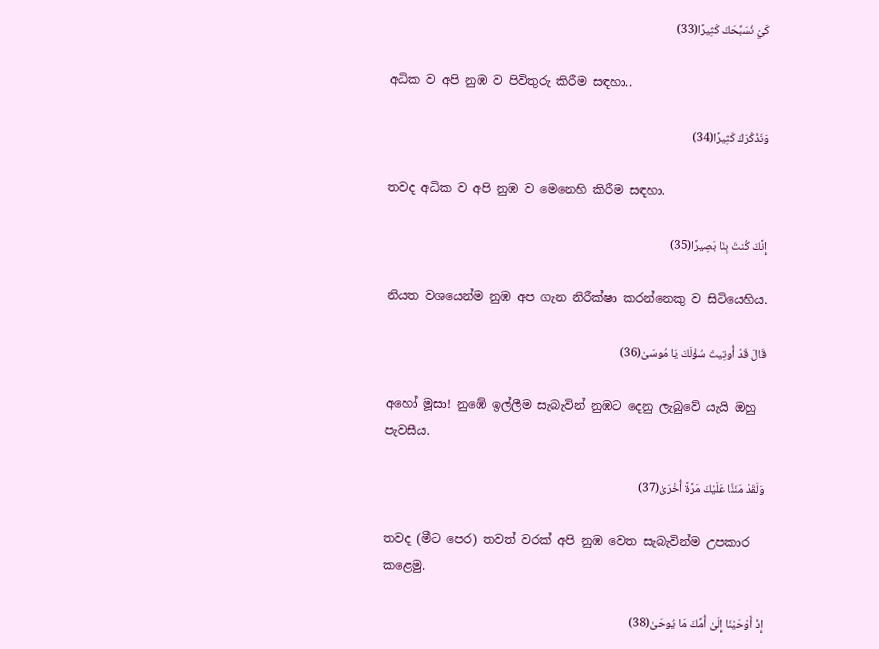كَيْ نُسَبِّحَكَ كَثِيرًا(33)

අධික ව අපි නුඹ ව පිවිතුරු කිරීම සඳහා..

وَنَذْكُرَكَ كَثِيرًا(34)

තවද අධික ව අපි නුඹ ව මෙනෙහි කිරීම සඳහා.

إِنَّكَ كُنتَ بِنَا بَصِيرًا(35)

නියත වශයෙන්ම නුඹ අප ගැන නිරීක්ෂා කරන්නෙකු ව සිටියෙහිය.

قَالَ قَدْ أُوتِيتَ سُؤْلَكَ يَا مُوسَىٰ(36)

අහෝ මූසා! නුඹේ ඉල්ලීම සැබැවින් නුඹට දෙනු ලැබුවේ යැයි ඔහු පැවසීය.

وَلَقَدْ مَنَنَّا عَلَيْكَ مَرَّةً أُخْرَىٰ(37)

තවද (මීට පෙර) තවත් වරක් අපි නුඹ වෙත සැබැවින්ම උපකාර කළෙමු.

إِذْ أَوْحَيْنَا إِلَىٰ أُمِّكَ مَا يُوحَىٰ(38)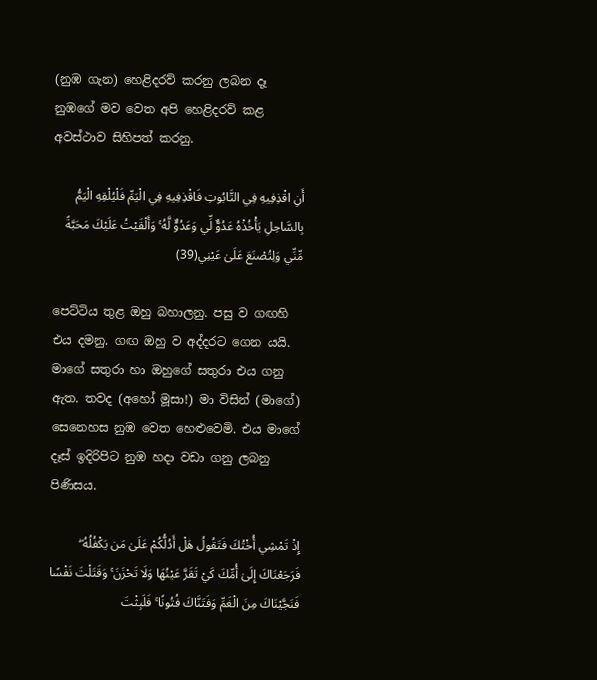(නුඹ ගැන) හෙළිදරව් කරනු ලබන දෑ නුඹගේ මව වෙත අපි හෙළිදරව් කළ අවස්ථාව සිහිපත් කරනු.

أَنِ اقْذِفِيهِ فِي التَّابُوتِ فَاقْذِفِيهِ فِي الْيَمِّ فَلْيُلْقِهِ الْيَمُّ بِالسَّاحِلِ يَأْخُذْهُ عَدُوٌّ لِّي وَعَدُوٌّ لَّهُ ۚ وَأَلْقَيْتُ عَلَيْكَ مَحَبَّةً مِّنِّي وَلِتُصْنَعَ عَلَىٰ عَيْنِي(39)

පෙට්ටිය තුළ ඔහු බහාලනු. පසු ව ගඟහි එය දමනු. ගඟ ඔහු ව අද්දරට ගෙන යයි. මාගේ සතුරා හා ඔහුගේ සතුරා එය ගනු ඇත. තවද (අහෝ මූසා!) මා විසින් (මාගේ) සෙනෙහස නුඹ වෙත හෙළුවෙමි. එය මාගේ දෑස් ඉදිරිපිට නුඹ හදා වඩා ගනු ලබනු පිණිසය.

إِذْ تَمْشِي أُخْتُكَ فَتَقُولُ هَلْ أَدُلُّكُمْ عَلَىٰ مَن يَكْفُلُهُ ۖ فَرَجَعْنَاكَ إِلَىٰ أُمِّكَ كَيْ تَقَرَّ عَيْنُهَا وَلَا تَحْزَنَ ۚ وَقَتَلْتَ نَفْسًا فَنَجَّيْنَاكَ مِنَ الْغَمِّ وَفَتَنَّاكَ فُتُونًا ۚ فَلَبِثْتَ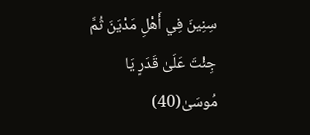سِنِينَ فِي أَهْلِ مَدْيَنَ ثُمَّ جِئْتَ عَلَىٰ قَدَرٍ يَا مُوسَىٰ(40)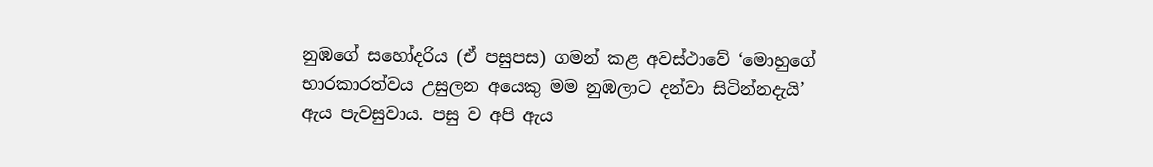නුඹගේ සහෝදරිය (ඒ පසුපස) ගමන් කළ අවස්ථාවේ ‘මොහුගේ භාරකාරත්වය උසුලන අයෙකු මම නුඹලාට දන්වා සිටින්නදැයි’ ඇය පැවසුවාය. පසු ව අපි ඇය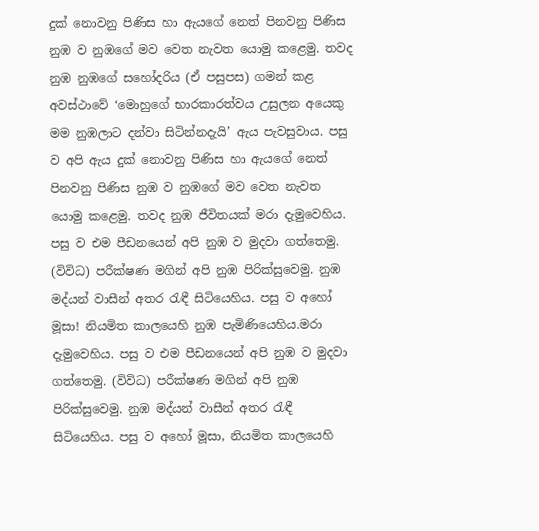දුක් නොවනු පිණිස හා ඇයගේ නෙත් පිනවනු පිණිස නුඹ ව නුඹගේ මව වෙත නැවත යොමු කළෙමු. තවද නුඹ නුඹගේ සහෝදරිය (ඒ පසුපස) ගමන් කළ අවස්ථාවේ ‘මොහුගේ භාරකාරත්වය උසුලන අයෙකු මම නුඹලාට දන්වා සිටින්නදැයි’ ඇය පැවසුවාය. පසු ව අපි ඇය දුක් නොවනු පිණිස හා ඇයගේ නෙත් පිනවනු පිණිස නුඹ ව නුඹගේ මව වෙත නැවත යොමු කළෙමු. තවද නුඹ ජීවිතයක් මරා දැමුවෙහිය. පසු ව එම පීඩනයෙන් අපි නුඹ ව මුදවා ගත්තෙමු. (විවිධ) පරීක්ෂණ මගින් අපි නුඹ පිරික්සුවෙමු. නුඹ මද්යන් වාසීන් අතර රැඳී සිටියෙහිය. පසු ව අහෝ මූසා! නියමිත කාලයෙහි නුඹ පැමිණියෙහිය.මරා දැමුවෙහිය. පසු ව එම පීඩනයෙන් අපි නුඹ ව මුදවා ගත්තෙමු. (විවිධ) පරීක්ෂණ මගින් අපි නුඹ පිරික්සුවෙමු. නුඹ මද්යන් වාසීන් අතර රැඳී සිටියෙහිය. පසු ව අහෝ මූසා, නියමිත කාලයෙහි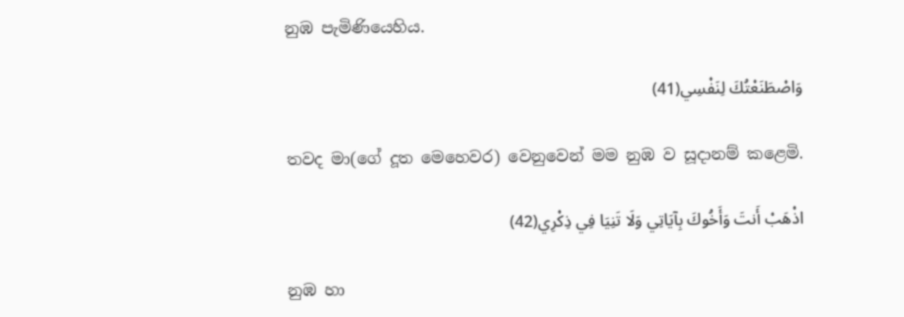නුඹ පැමිණියෙහිය.

وَاصْطَنَعْتُكَ لِنَفْسِي(41)

තවද මා(ගේ දූත මෙහෙවර) වෙනුවෙන් මම නුඹ ව සූදානම් කළෙමි.

اذْهَبْ أَنتَ وَأَخُوكَ بِآيَاتِي وَلَا تَنِيَا فِي ذِكْرِي(42)

නුඹ හා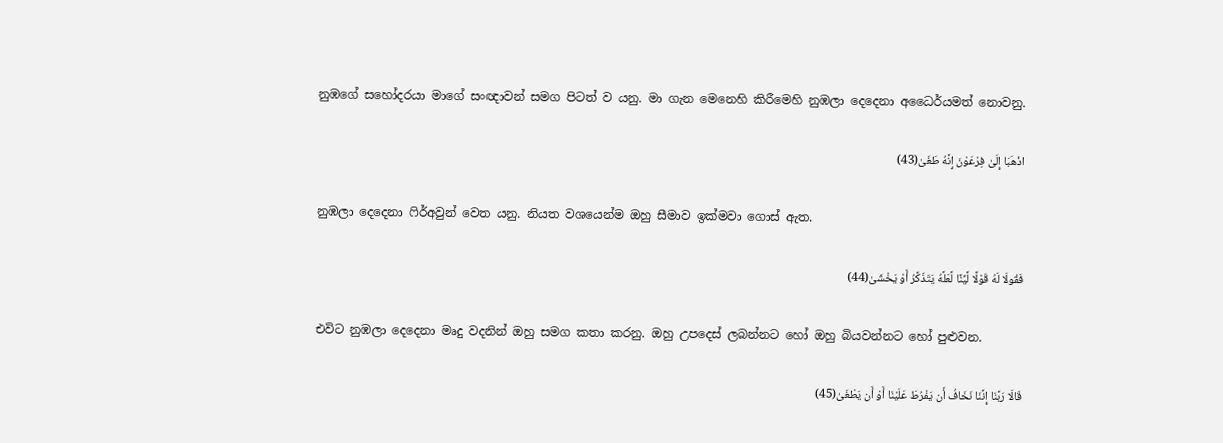නුඹගේ සහෝදරයා මාගේ සංඥාවන් සමග පිටත් ව යනු. මා ගැන මෙනෙහි කිරීමෙහි නුඹලා දෙදෙනා අධෛර්යමත් නොවනු.

اذْهَبَا إِلَىٰ فِرْعَوْنَ إِنَّهُ طَغَىٰ(43)

නුඹලා දෙදෙනා ෆිර්අවුන් වෙත යනු. නියත වශයෙන්ම ඔහු සීමාව ඉක්මවා ගොස් ඇත.

فَقُولَا لَهُ قَوْلًا لَّيِّنًا لَّعَلَّهُ يَتَذَكَّرُ أَوْ يَخْشَىٰ(44)

එවිට නුඹලා දෙදෙනා මෘදු වදනින් ඔහු සමග කතා කරනු. ඔහු උපදෙස් ලබන්නට හෝ ඔහු බියවන්නට හෝ පුළුවන.

قَالَا رَبَّنَا إِنَّنَا نَخَافُ أَن يَفْرُطَ عَلَيْنَا أَوْ أَن يَطْغَىٰ(45)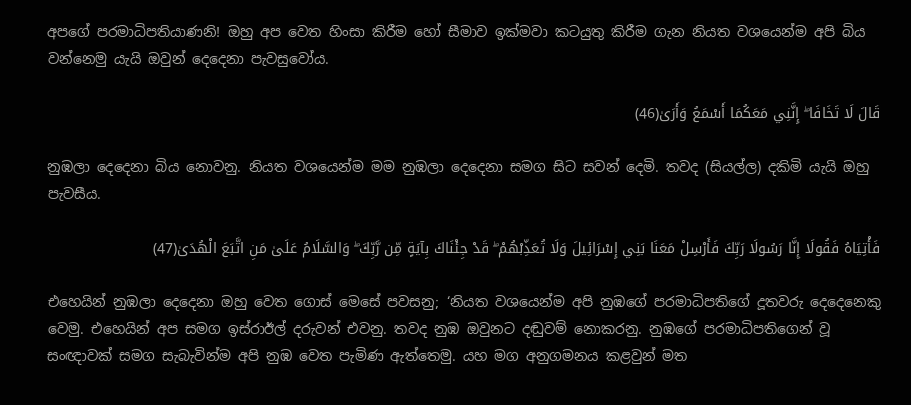අපගේ පරමාධිපතියාණනි! ඔහු අප වෙත හිංසා කිරීම හෝ සීමාව ඉක්මවා කටයුතු කිරීම ගැන නියත වශයෙන්ම අපි බිය වන්නෙමු යැයි ඔවුන් දෙදෙනා පැවසුවෝය.

قَالَ لَا تَخَافَا ۖ إِنَّنِي مَعَكُمَا أَسْمَعُ وَأَرَىٰ(46)

නුඹලා දෙදෙනා බිය නොවනු. නියත වශයෙන්ම මම නුඹලා දෙදෙනා සමග සිට සවන් දෙමි. තවද (සියල්ල) දකිමි යැයි ඔහු පැවසීය.

فَأْتِيَاهُ فَقُولَا إِنَّا رَسُولَا رَبِّكَ فَأَرْسِلْ مَعَنَا بَنِي إِسْرَائِيلَ وَلَا تُعَذِّبْهُمْ ۖ قَدْ جِئْنَاكَ بِآيَةٍ مِّن رَّبِّكَ ۖ وَالسَّلَامُ عَلَىٰ مَنِ اتَّبَعَ الْهُدَىٰ(47)

එහෙයින් නුඹලා දෙදෙනා ඔහු වෙත ගොස් මෙසේ පවසනු; ‘නියත වශයෙන්ම අපි නුඹගේ පරමාධිපතිගේ දූතවරු දෙදෙනෙකු වෙමු. එහෙයින් අප සමග ඉස්රාඊල් දරුවන් එවනු. තවද නුඹ ඔවුනට දඬුවම් නොකරනු. නුඹගේ පරමාධිපතිගෙන් වූ සංඥාවක් සමග සැබැවින්ම අපි නුඹ වෙත පැමිණ ඇත්තෙමු. යහ මග අනුගමනය කළවුන් මත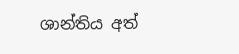ශාන්තිය අත්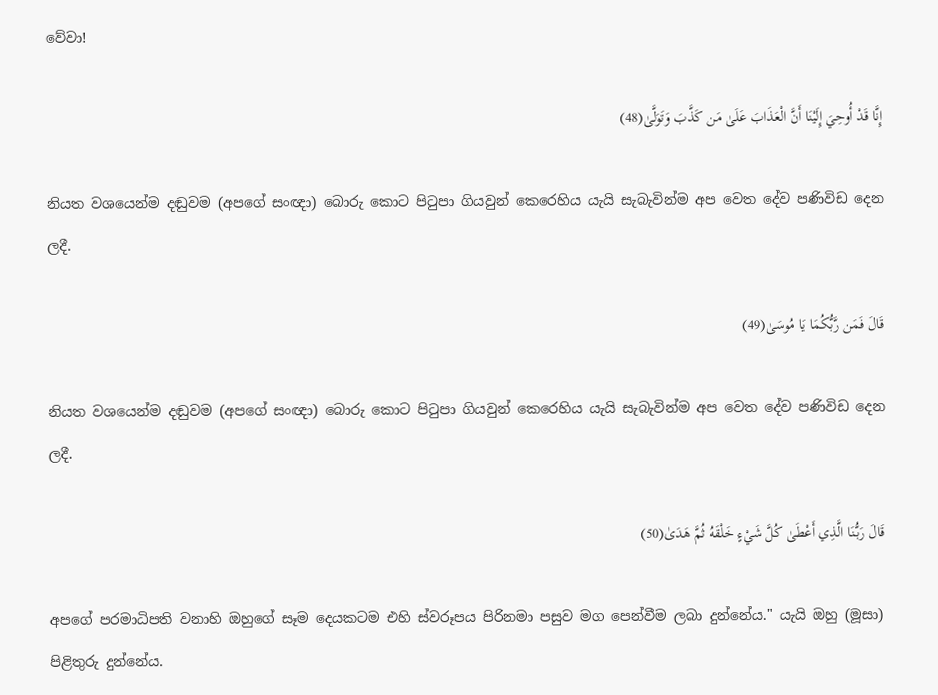වේවා!

إِنَّا قَدْ أُوحِيَ إِلَيْنَا أَنَّ الْعَذَابَ عَلَىٰ مَن كَذَّبَ وَتَوَلَّىٰ(48)

නියත වශයෙන්ම දඬුවම (අපගේ සංඥා) බොරු කොට පිටුපා ගියවුන් කෙරෙහිය යැයි සැබැවින්ම අප වෙත දේව පණිවිඩ දෙන ලදී.

قَالَ فَمَن رَّبُّكُمَا يَا مُوسَىٰ(49)

නියත වශයෙන්ම දඬුවම (අපගේ සංඥා) බොරු කොට පිටුපා ගියවුන් කෙරෙහිය යැයි සැබැවින්ම අප වෙත දේව පණිවිඩ දෙන ලදී.

قَالَ رَبُّنَا الَّذِي أَعْطَىٰ كُلَّ شَيْءٍ خَلْقَهُ ثُمَّ هَدَىٰ(50)

අපගේ පරමාධිපති වනාහි ඔහුගේ සෑම දෙයකටම එහි ස්වරූපය පිරිනමා පසුව මග පෙන්වීම ලබා දුන්නේය." යැයි ඔහු (මූසා) පිළිතුරු දුන්නේය.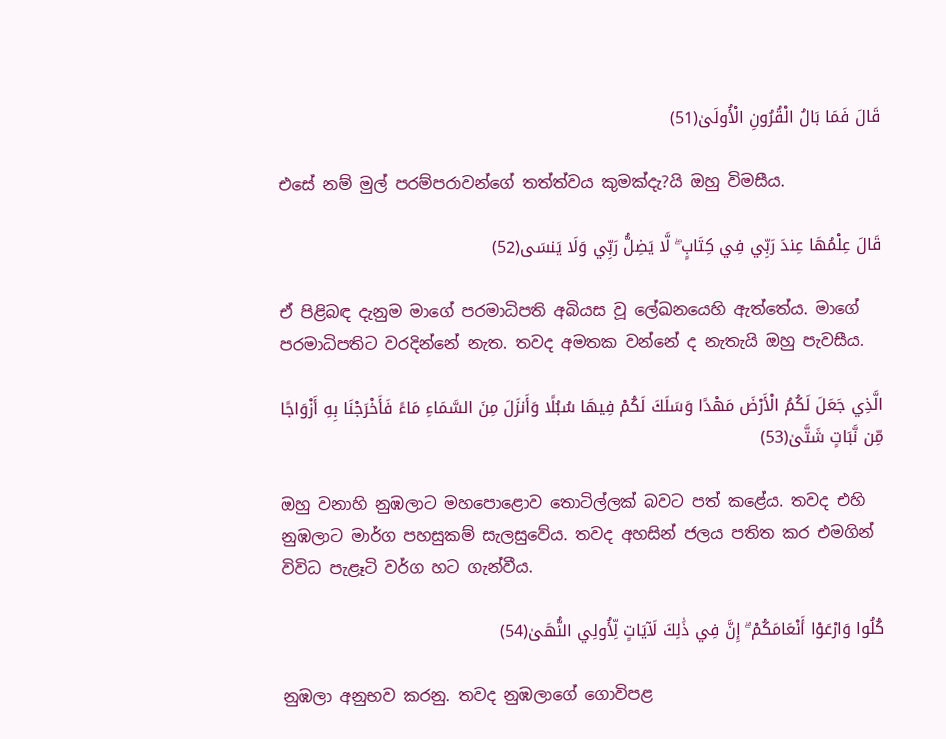قَالَ فَمَا بَالُ الْقُرُونِ الْأُولَىٰ(51)

එසේ නම් මුල් පරම්පරාවන්ගේ තත්ත්වය කුමක්දැ?යි ඔහු විමසීය.

قَالَ عِلْمُهَا عِندَ رَبِّي فِي كِتَابٍ ۖ لَّا يَضِلُّ رَبِّي وَلَا يَنسَى(52)

ඒ පිළිබඳ දැනුම මාගේ පරමාධිපති අබියස වූ ලේඛනයෙහි ඇත්තේය. මාගේ පරමාධිපතිට වරදින්නේ නැත. තවද අමතක වන්නේ ද නැතැයි ඔහු පැවසීය.

الَّذِي جَعَلَ لَكُمُ الْأَرْضَ مَهْدًا وَسَلَكَ لَكُمْ فِيهَا سُبُلًا وَأَنزَلَ مِنَ السَّمَاءِ مَاءً فَأَخْرَجْنَا بِهِ أَزْوَاجًا مِّن نَّبَاتٍ شَتَّىٰ(53)

ඔහු වනාහි නුඹලාට මහපොළොව තොටිල්ලක් බවට පත් කළේය. තවද එහි නුඹලාට මාර්ග පහසුකම් සැලසුවේය. තවද අහසින් ජලය පතිත කර එමගින් විවිධ පැළෑටි වර්ග හට ගැන්වීය.

كُلُوا وَارْعَوْا أَنْعَامَكُمْ ۗ إِنَّ فِي ذَٰلِكَ لَآيَاتٍ لِّأُولِي النُّهَىٰ(54)

නුඹලා අනුභව කරනු. තවද නුඹලාගේ ගොවිපළ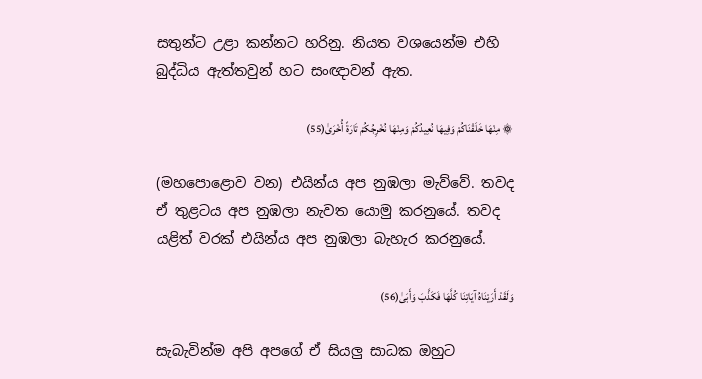සතුන්ට උළා කන්නට හරිනු. නියත වශයෙන්ම එහි බුද්ධිය ඇත්තවුන් හට සංඥාවන් ඇත.

۞ مِنْهَا خَلَقْنَاكُمْ وَفِيهَا نُعِيدُكُمْ وَمِنْهَا نُخْرِجُكُمْ تَارَةً أُخْرَىٰ(55)

(මහපොළොව වන) එයින්ය අප නුඹලා මැව්වේ. තවද ඒ තුළටය අප නුඹලා නැවත යොමු කරනුයේ. තවද යළිත් වරක් එයින්ය අප නුඹලා බැහැර කරනුයේ.

وَلَقَدْ أَرَيْنَاهُ آيَاتِنَا كُلَّهَا فَكَذَّبَ وَأَبَىٰ(56)

සැබැවින්ම අපි අපගේ ඒ සියලු සාධක ඔහුට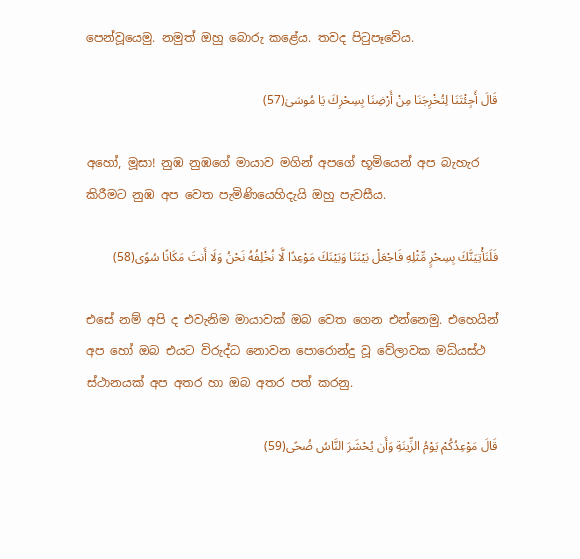පෙන්වූයෙමු. නමුත් ඔහු බොරු කළේය. තවද පිටුපෑවේය.

قَالَ أَجِئْتَنَا لِتُخْرِجَنَا مِنْ أَرْضِنَا بِسِحْرِكَ يَا مُوسَىٰ(57)

අහෝ, මූසා! නුඹ නුඹගේ මායාව මගින් අපගේ භූමියෙන් අප බැහැර කිරීමට නුඹ අප වෙත පැමිණියෙහිදැයි ඔහු පැවසීය.

فَلَنَأْتِيَنَّكَ بِسِحْرٍ مِّثْلِهِ فَاجْعَلْ بَيْنَنَا وَبَيْنَكَ مَوْعِدًا لَّا نُخْلِفُهُ نَحْنُ وَلَا أَنتَ مَكَانًا سُوًى(58)

එසේ නම් අපි ද එවැනිම මායාවක් ඔබ වෙත ගෙන එන්නෙමු. එහෙයින් අප හෝ ඔබ එයට විරුද්ධ නොවන පොරොන්දු වූ වේලාවක මධ්යස්ථ ස්ථානයක් අප අතර හා ඔබ අතර පත් කරනු.

قَالَ مَوْعِدُكُمْ يَوْمُ الزِّينَةِ وَأَن يُحْشَرَ النَّاسُ ضُحًى(59)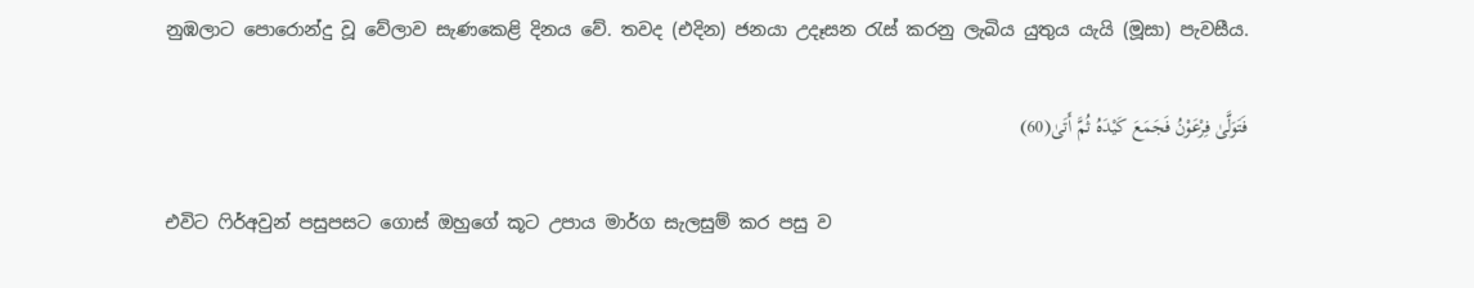නුඹලාට පොරොන්දු වූ වේලාව සැණකෙළි දිනය වේ. තවද (එදින) ජනයා උදෑසන රැස් කරනු ලැබිය යුතුය යැයි (මූසා) පැවසීය.

فَتَوَلَّىٰ فِرْعَوْنُ فَجَمَعَ كَيْدَهُ ثُمَّ أَتَىٰ(60)

එවිට ෆිර්අවුන් පසුපසට ගොස් ඔහුගේ කූට උපාය මාර්ග සැලසුම් කර පසු ව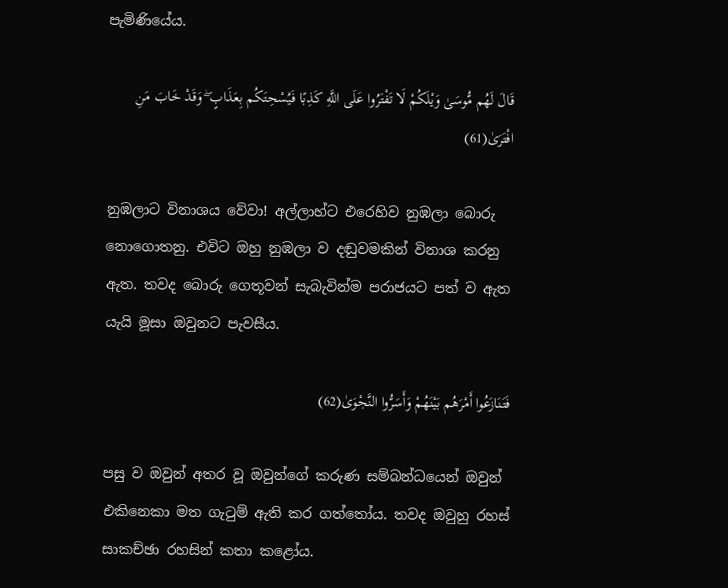පැමිණියේය.

قَالَ لَهُم مُّوسَىٰ وَيْلَكُمْ لَا تَفْتَرُوا عَلَى اللَّهِ كَذِبًا فَيُسْحِتَكُم بِعَذَابٍ ۖ وَقَدْ خَابَ مَنِ افْتَرَىٰ(61)

නුඹලාට විනාශය වේවා! අල්ලාහ්ට එරෙහිව නුඹලා බොරු නොගොතනු. එවිට ඔහු නුඹලා ව දඬුවමකින් විනාශ කරනු ඇත. තවද බොරු ගෙතූවන් සැබැවින්ම පරාජයට පත් ව ඇත යැයි මූසා ඔවුනට පැවසීය.

فَتَنَازَعُوا أَمْرَهُم بَيْنَهُمْ وَأَسَرُّوا النَّجْوَىٰ(62)

පසු ව ඔවුන් අතර වූ ඔවුන්ගේ කරුණ සම්බන්ධයෙන් ඔවුන් එකිනෙකා මත ගැටුම් ඇති කර ගත්තෝය. තවද ඔවුහු රහස් සාකච්ඡා රහසින් කතා කළෝය.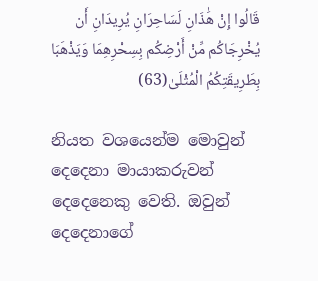قَالُوا إِنْ هَٰذَانِ لَسَاحِرَانِ يُرِيدَانِ أَن يُخْرِجَاكُم مِّنْ أَرْضِكُم بِسِحْرِهِمَا وَيَذْهَبَا بِطَرِيقَتِكُمُ الْمُثْلَىٰ(63)

නියත වශයෙන්ම මොවුන් දෙදෙනා මායාකරුවන් දෙදෙනෙකු වෙති. ඔවුන් දෙදෙනාගේ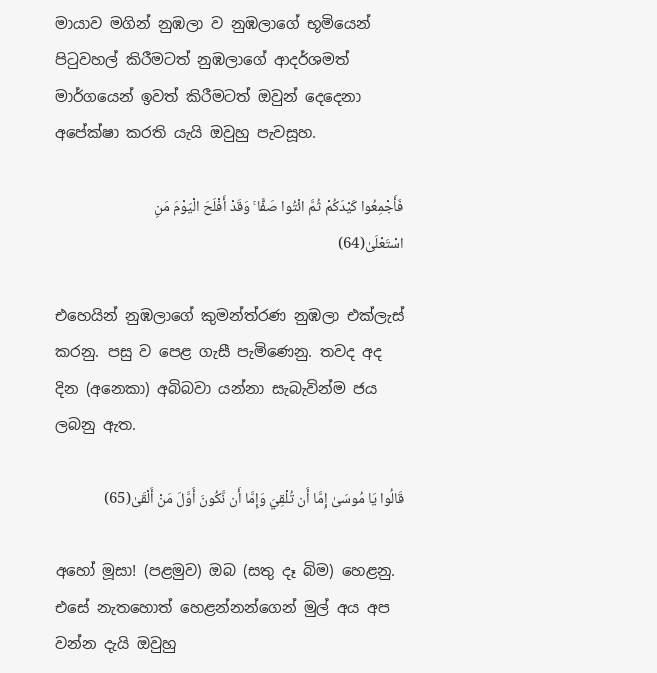මායාව මගින් නුඹලා ව නුඹලාගේ භූමියෙන් පිටුවහල් කිරීමටත් නුඹලාගේ ආදර්ශමත් මාර්ගයෙන් ඉවත් කිරීමටත් ඔවුන් දෙදෙනා අපේක්ෂා කරති යැයි ඔවුහු පැවසූහ.

فَأَجْمِعُوا كَيْدَكُمْ ثُمَّ ائْتُوا صَفًّا ۚ وَقَدْ أَفْلَحَ الْيَوْمَ مَنِ اسْتَعْلَىٰ(64)

එහෙයින් නුඹලාගේ කුමන්ත්රණ නුඹලා එක්ලැස් කරනු. පසු ව පෙළ ගැසී පැමිණෙනු. තවද අද දින (අනෙකා) අබිබවා යන්නා සැබැවින්ම ජය ලබනු ඇත.

قَالُوا يَا مُوسَىٰ إِمَّا أَن تُلْقِيَ وَإِمَّا أَن نَّكُونَ أَوَّلَ مَنْ أَلْقَىٰ(65)

අහෝ මූසා! (පළමුව) ඔබ (සතු දෑ බිම) හෙළනු. එසේ නැතහොත් හෙළන්නන්ගෙන් මුල් අය අප වන්න දැයි ඔවුහු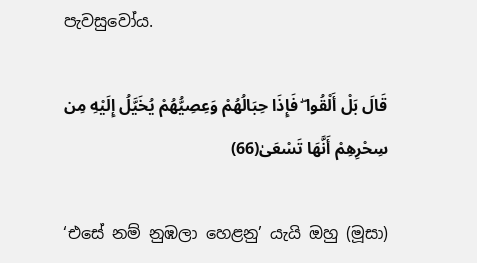පැවසුවෝය.

قَالَ بَلْ أَلْقُوا ۖ فَإِذَا حِبَالُهُمْ وَعِصِيُّهُمْ يُخَيَّلُ إِلَيْهِ مِن سِحْرِهِمْ أَنَّهَا تَسْعَىٰ(66)

‘එසේ නම් නුඹලා හෙළනු’ යැයි ඔහු (මූසා)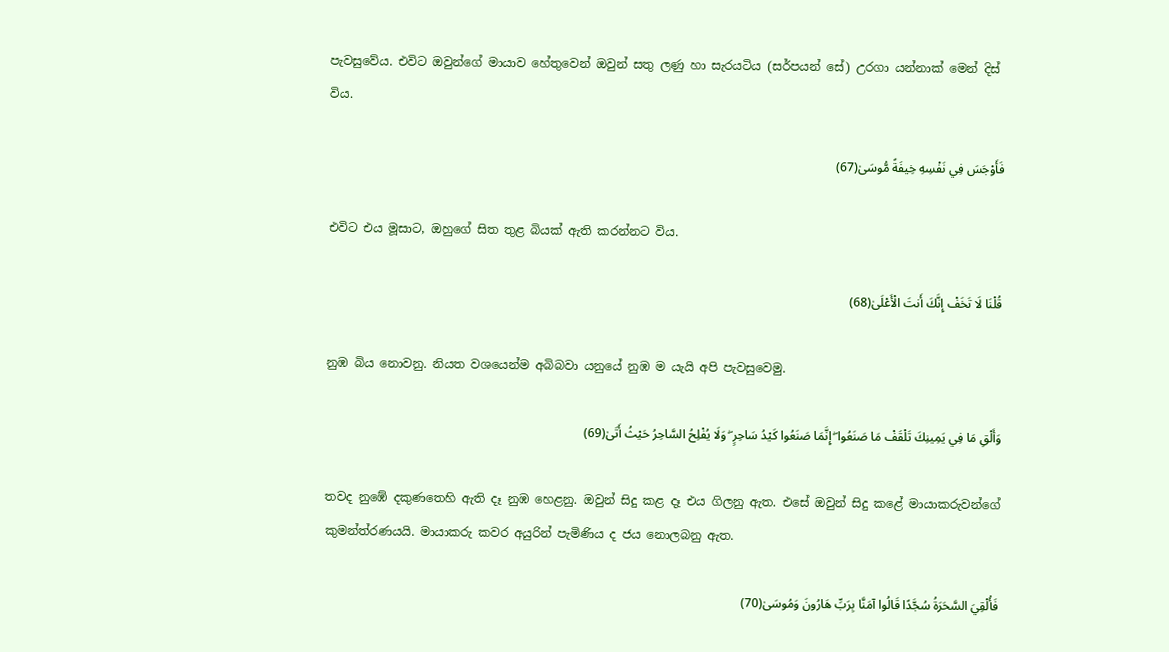පැවසුවේය. එවිට ඔවුන්ගේ මායාව හේතුවෙන් ඔවුන් සතු ලණු හා සැරයටිය (සර්පයන් සේ) උරගා යන්නාක් මෙන් දිස් විය.

فَأَوْجَسَ فِي نَفْسِهِ خِيفَةً مُّوسَىٰ(67)

එවිට එය මූසාට, ඔහුගේ සිත තුළ බියක් ඇති කරන්නට විය.

قُلْنَا لَا تَخَفْ إِنَّكَ أَنتَ الْأَعْلَىٰ(68)

නුඹ බිය නොවනු. නියත වශයෙන්ම අබිබවා යනුයේ නුඹ ම යැයි අපි පැවසුවෙමු.

وَأَلْقِ مَا فِي يَمِينِكَ تَلْقَفْ مَا صَنَعُوا ۖ إِنَّمَا صَنَعُوا كَيْدُ سَاحِرٍ ۖ وَلَا يُفْلِحُ السَّاحِرُ حَيْثُ أَتَىٰ(69)

තවද නුඹේ දකුණතෙහි ඇති දෑ නුඹ හෙළනු. ඔවුන් සිදු කළ දෑ එය ගිලනු ඇත. එසේ ඔවුන් සිදු කළේ මායාකරුවන්ගේ කුමන්ත්රණයයි. මායාකරු කවර අයුරින් පැමිණිය ද ජය නොලබනු ඇත.

فَأُلْقِيَ السَّحَرَةُ سُجَّدًا قَالُوا آمَنَّا بِرَبِّ هَارُونَ وَمُوسَىٰ(70)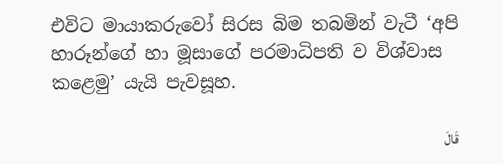එවිට මායාකරුවෝ සිරස බිම තබමින් වැටී ‘අපි හාරූන්ගේ හා මූසාගේ පරමාධිපති ව විශ්වාස කළෙමු’ යැයි පැවසූහ.

قَالَ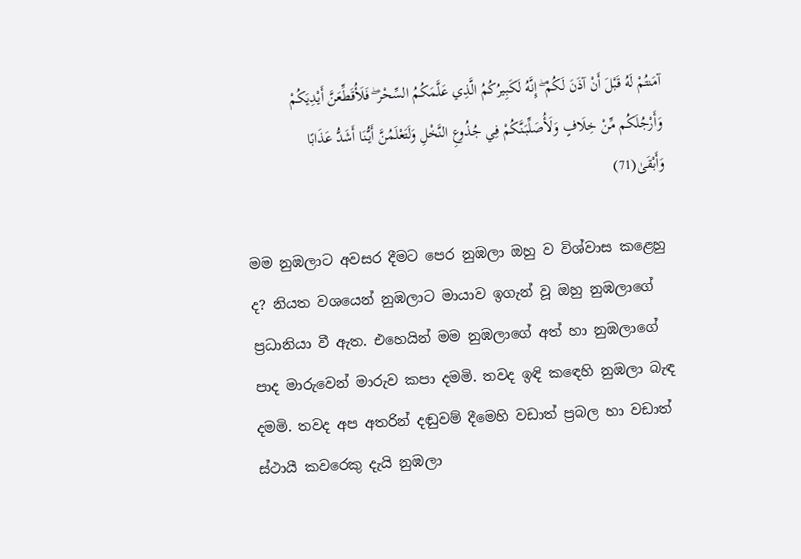آمَنتُمْ لَهُ قَبْلَ أَنْ آذَنَ لَكُمْ ۖ إِنَّهُ لَكَبِيرُكُمُ الَّذِي عَلَّمَكُمُ السِّحْرَ ۖ فَلَأُقَطِّعَنَّ أَيْدِيَكُمْ وَأَرْجُلَكُم مِّنْ خِلَافٍ وَلَأُصَلِّبَنَّكُمْ فِي جُذُوعِ النَّخْلِ وَلَتَعْلَمُنَّ أَيُّنَا أَشَدُّ عَذَابًا وَأَبْقَىٰ(71)

මම නුඹලාට අවසර දීමට පෙර නුඹලා ඔහු ව විශ්වාස කළෙහු ද? නියත වශයෙන් නුඹලාට මායාව ඉගැන් වූ ඔහු නුඹලාගේ ප්‍රධානියා වී ඇත. එහෙයින් මම නුඹලාගේ අත් හා නුඹලාගේ පාද මාරුවෙන් මාරුව කපා දමමි. තවද ඉඳි කඳෙහි නුඹලා බැඳ දමමි. තවද අප අතරින් දඬුවම් දීමෙහි වඩාත් ප්‍රබල හා වඩාත් ස්ථායී කවරෙකු දැයි නුඹලා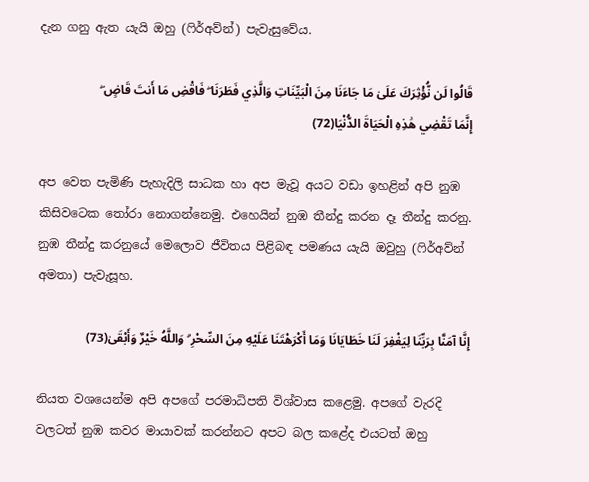දැන ගනු ඇත යැයි ඔහු (ෆිර්අව්න්) පැවැසුවේය.

قَالُوا لَن نُّؤْثِرَكَ عَلَىٰ مَا جَاءَنَا مِنَ الْبَيِّنَاتِ وَالَّذِي فَطَرَنَا ۖ فَاقْضِ مَا أَنتَ قَاضٍ ۖ إِنَّمَا تَقْضِي هَٰذِهِ الْحَيَاةَ الدُّنْيَا(72)

අප වෙත පැමිණි පැහැදිලි සාධක හා අප මැවූ අයට වඩා ඉහළින් අපි නුඹ කිසිවටෙක තෝරා නොගන්නෙමු. එහෙයින් නුඹ තීන්දු කරන දෑ තීන්දු කරනු. නුඹ තීන්දු කරනුයේ මෙලොව ජීවිතය පිළිබඳ පමණය යැයි ඔවුහු (ෆිර්අව්න් අමතා) පැවැසූහ.

إِنَّا آمَنَّا بِرَبِّنَا لِيَغْفِرَ لَنَا خَطَايَانَا وَمَا أَكْرَهْتَنَا عَلَيْهِ مِنَ السِّحْرِ ۗ وَاللَّهُ خَيْرٌ وَأَبْقَىٰ(73)

නියත වශයෙන්ම අපි අපගේ පරමාධිපති විශ්වාස කළෙමු. අපගේ වැරදි වලටත් නුඹ කවර මායාවක් කරන්නට අපට බල කළේද එයටත් ඔහු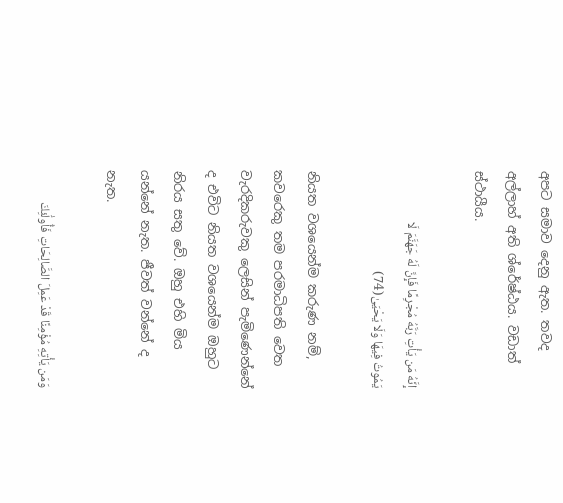අපට සමාව දෙනු ඇත. තවද අල්ලාහ් අති ශ්රේෂ්ඨය. වඩාත් ස්ථායීය.

إِنَّهُ مَن يَأْتِ رَبَّهُ مُجْرِمًا فَإِنَّ لَهُ جَهَنَّمَ لَا يَمُوتُ فِيهَا وَلَا يَحْيَىٰ(74)

නියත වශයෙන්ම කරුණ නම්, කවරෙකු තම පරමාධිපති වෙත වැරදිකරුවකු ලෙසින් පැමිණෙන්නේ ද එවිට නියත වශයෙන්ම ඔහුට නිරය සතු වේ. ඔහු එහි මිය යන්නේ නැත. ජීවත් වන්නේ ද නැත.

وَمَن يَأْتِهِ مُؤْمِنًا قَدْ عَمِلَ الصَّالِحَاتِ فَأُولَٰئِكَ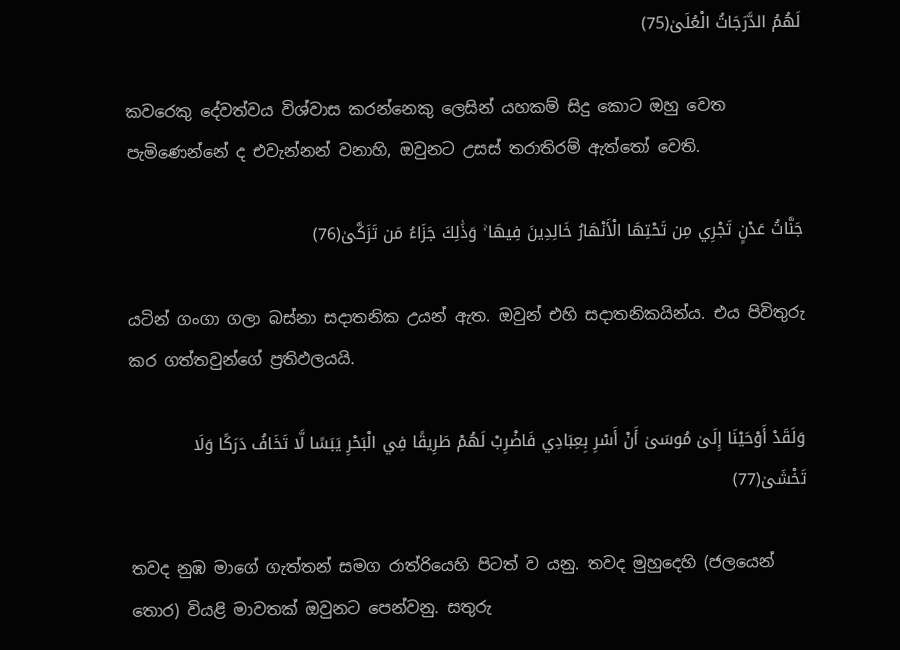لَهُمُ الدَّرَجَاتُ الْعُلَىٰ(75)

කවරෙකු දේවත්වය විශ්වාස කරන්නෙකු ලෙසින් යහකම් සිදු කොට ඔහු වෙත පැමිණෙන්නේ ද එවැන්නන් වනාහි, ඔවුනට උසස් තරාතිරම් ඇත්තෝ වෙති.

جَنَّاتُ عَدْنٍ تَجْرِي مِن تَحْتِهَا الْأَنْهَارُ خَالِدِينَ فِيهَا ۚ وَذَٰلِكَ جَزَاءُ مَن تَزَكَّىٰ(76)

යටින් ගංගා ගලා බස්නා සදාතනික උයන් ඇත. ඔවුන් එහි සදාතනිකයින්ය. එය පිවිතුරු කර ගත්තවුන්ගේ ප්‍රතිඵලයයි.

وَلَقَدْ أَوْحَيْنَا إِلَىٰ مُوسَىٰ أَنْ أَسْرِ بِعِبَادِي فَاضْرِبْ لَهُمْ طَرِيقًا فِي الْبَحْرِ يَبَسًا لَّا تَخَافُ دَرَكًا وَلَا تَخْشَىٰ(77)

තවද නුඹ මාගේ ගැත්තන් සමග රාත්රියෙහි පිටත් ව යනු. තවද මුහුදෙහි (ජලයෙන් තොර) වියළි මාවතක් ඔවුනට පෙන්වනු. සතුරු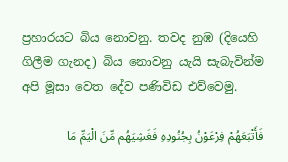ප්‍රහාරයට බිය නොවනු. තවද නුඹ (දියෙහි ගිලීම ගැනද) බිය නොවනු යැයි සැබැවින්ම අපි මූසා වෙත දේව පණිවිඩ එව්වෙමු.

فَأَتْبَعَهُمْ فِرْعَوْنُ بِجُنُودِهِ فَغَشِيَهُم مِّنَ الْيَمِّ مَا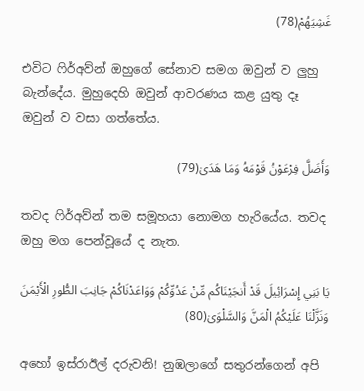غَشِيَهُمْ(78)

එවිට ෆිර්අව්න් ඔහුගේ සේනාව සමග ඔවුන් ව ලුහු බැන්දේය. මුහුදෙහි ඔවුන් ආවරණය කළ යුතු දෑ ඔවුන් ව වසා ගත්තේය.

وَأَضَلَّ فِرْعَوْنُ قَوْمَهُ وَمَا هَدَىٰ(79)

තවද ෆිර්අව්න් තම සමූහයා නොමග හැරියේය. තවද ඔහු මග පෙන්වූයේ ද නැත.

يَا بَنِي إِسْرَائِيلَ قَدْ أَنجَيْنَاكُم مِّنْ عَدُوِّكُمْ وَوَاعَدْنَاكُمْ جَانِبَ الطُّورِ الْأَيْمَنَ وَنَزَّلْنَا عَلَيْكُمُ الْمَنَّ وَالسَّلْوَىٰ(80)

අහෝ ඉස්රාඊල් දරුවනි! නුඹලාගේ සතුරන්ගෙන් අපි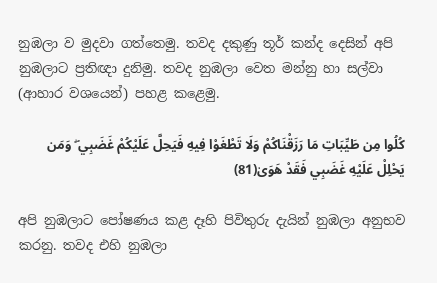නුඹලා ව මුදවා ගත්තෙමු. තවද දකුණු තූර් කන්ද දෙසින් අපි නුඹලාට ප්‍රතිඥා දුනිමු. තවද නුඹලා වෙත මන්නු හා සල්වා (ආහාර වශයෙන්) පහළ කළෙමු.

كُلُوا مِن طَيِّبَاتِ مَا رَزَقْنَاكُمْ وَلَا تَطْغَوْا فِيهِ فَيَحِلَّ عَلَيْكُمْ غَضَبِي ۖ وَمَن يَحْلِلْ عَلَيْهِ غَضَبِي فَقَدْ هَوَىٰ(81)

අපි නුඹලාට පෝෂණය කළ දෑහි පිවිතුරු දැයින් නුඹලා අනුභව කරනු. තවද එහි නුඹලා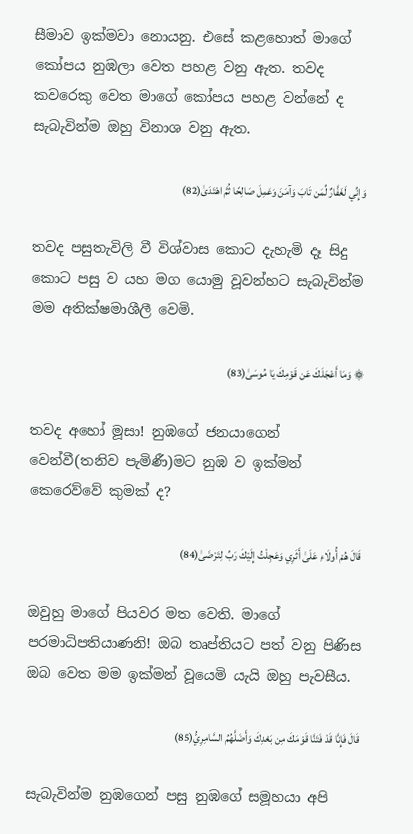සීමාව ඉක්මවා නොයනු. එසේ කළහොත් මාගේ කෝපය නුඹලා වෙත පහළ වනු ඇත. තවද කවරෙකු වෙත මාගේ කෝපය පහළ වන්නේ ද සැබැවින්ම ඔහු විනාශ වනු ඇත.

وَإِنِّي لَغَفَّارٌ لِّمَن تَابَ وَآمَنَ وَعَمِلَ صَالِحًا ثُمَّ اهْتَدَىٰ(82)

තවද පසුතැවිලි වී විශ්වාස කොට දැහැමි දෑ සිදු කොට පසු ව යහ මග යොමු වූවන්හට සැබැවින්ම මම අතික්ෂමාශීලී වෙමි.

۞ وَمَا أَعْجَلَكَ عَن قَوْمِكَ يَا مُوسَىٰ(83)

තවද අහෝ මූසා! නුඹගේ ජනයාගෙන් වෙන්වී(තනිව පැමිණී)මට නුඹ ව ඉක්මන් කෙරෙව්වේ කුමක් ද?

قَالَ هُمْ أُولَاءِ عَلَىٰ أَثَرِي وَعَجِلْتُ إِلَيْكَ رَبِّ لِتَرْضَىٰ(84)

ඔවුහු මාගේ පියවර මත වෙති. මාගේ පරමාධිපතියාණනි! ඔබ තෘප්තියට පත් වනු පිණිස ඔබ වෙත මම ඉක්මන් වූයෙමි යැයි ඔහු පැවසීය.

قَالَ فَإِنَّا قَدْ فَتَنَّا قَوْمَكَ مِن بَعْدِكَ وَأَضَلَّهُمُ السَّامِرِيُّ(85)

සැබැවින්ම නුඹගෙන් පසු නුඹගේ සමූහයා අපි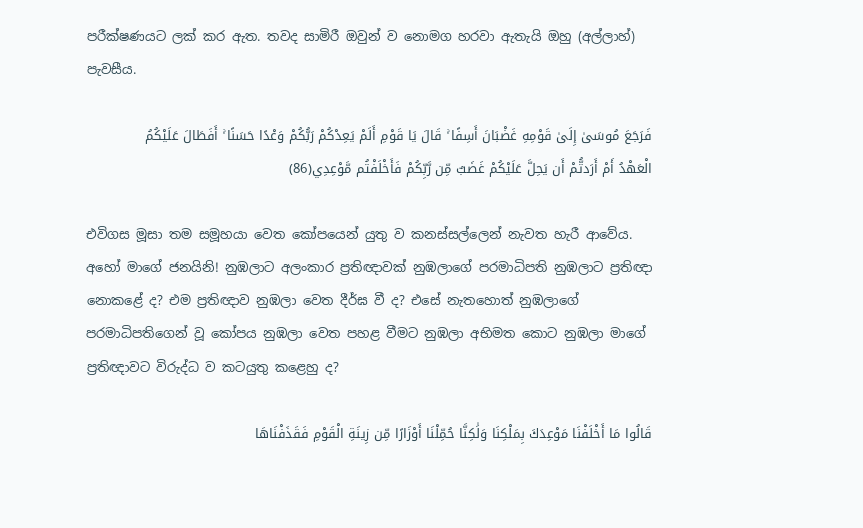පරීක්ෂණයට ලක් කර ඇත. තවද සාමිරී ඔවුන් ව නොමග හරවා ඇතැයි ඔහු (අල්ලාහ්) පැවසීය.

فَرَجَعَ مُوسَىٰ إِلَىٰ قَوْمِهِ غَضْبَانَ أَسِفًا ۚ قَالَ يَا قَوْمِ أَلَمْ يَعِدْكُمْ رَبُّكُمْ وَعْدًا حَسَنًا ۚ أَفَطَالَ عَلَيْكُمُ الْعَهْدُ أَمْ أَرَدتُّمْ أَن يَحِلَّ عَلَيْكُمْ غَضَبٌ مِّن رَّبِّكُمْ فَأَخْلَفْتُم مَّوْعِدِي(86)

එවිගස මූසා තම සමූහයා වෙත කෝපයෙන් යුතු ව කනස්සල්ලෙන් නැවත හැරී ආවේය. අහෝ මාගේ ජනයිනි! නුඹලාට අලංකාර ප්‍රතිඥාවක් නුඹලාගේ පරමාධිපති නුඹලාට ප්‍රතිඥා නොකළේ ද? එම ප්‍රතිඥාව නුඹලා වෙත දීර්ඝ වී ද? එසේ නැතහොත් නුඹලාගේ පරමාධිපතිගෙන් වූ කෝපය නුඹලා වෙත පහළ වීමට නුඹලා අභිමත කොට නුඹලා මාගේ ප්‍රතිඥාවට විරුද්ධ ව කටයුතු කළෙහු ද?

قَالُوا مَا أَخْلَفْنَا مَوْعِدَكَ بِمَلْكِنَا وَلَٰكِنَّا حُمِّلْنَا أَوْزَارًا مِّن زِينَةِ الْقَوْمِ فَقَذَفْنَاهَا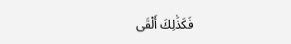فَكَذَٰلِكَ أَلْقَى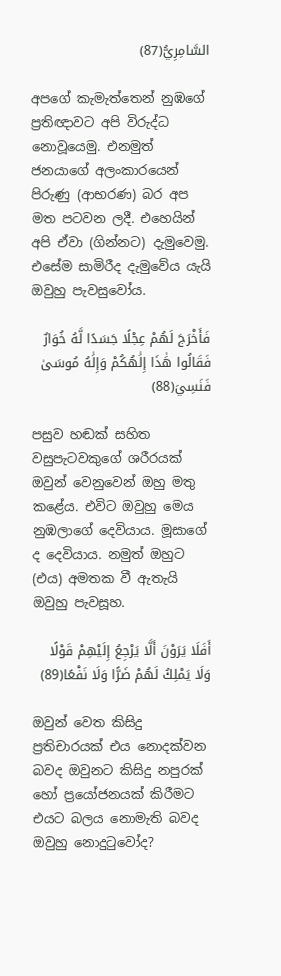السَّامِرِيُّ(87)

අපගේ කැමැත්තෙන් නුඹගේ ප්‍රතිඥාවට අපි විරුද්ධ නොවූයෙමු. එනමුත් ජනයාගේ අලංකාරයෙන් පිරුණු (ආභරණ) බර අප මත පටවන ලදී. එහෙයින් අපි ඒවා (ගින්නට) දැමුවෙමු. එසේම සාමිරීද දැමුවේය යැයි ඔවුහු පැවසුවෝය.

فَأَخْرَجَ لَهُمْ عِجْلًا جَسَدًا لَّهُ خُوَارٌ فَقَالُوا هَٰذَا إِلَٰهُكُمْ وَإِلَٰهُ مُوسَىٰ فَنَسِيَ(88)

පසුව හඬක් සහිත වසුපැටවකුගේ ශරීරයක් ඔවුන් වෙනුවෙන් ඔහු මතු කළේය. එවිට ඔවුහු මෙය නුඹලාගේ දෙවියාය. මූසාගේ ද දෙවියාය. නමුත් ඔහුට (එය) අමතක වී ඇතැයි ඔවුහු පැවසූහ.

أَفَلَا يَرَوْنَ أَلَّا يَرْجِعُ إِلَيْهِمْ قَوْلًا وَلَا يَمْلِكُ لَهُمْ ضَرًّا وَلَا نَفْعًا(89)

ඔවුන් වෙත කිසිදු ප්‍රතිචාරයක් එය නොදක්වන බවද ඔවුනට කිසිදු නපුරක් හෝ ප්‍රයෝජනයක් කිරීමට එයට බලය නොමැති බවද ඔවුහු නොදුටුවෝද?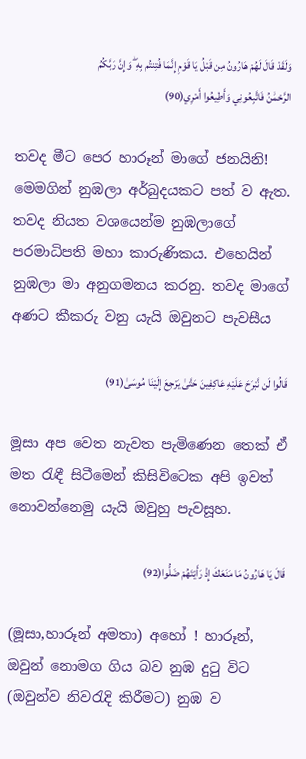وَلَقَدْ قَالَ لَهُمْ هَارُونُ مِن قَبْلُ يَا قَوْمِ إِنَّمَا فُتِنتُم بِهِ ۖ وَإِنَّ رَبَّكُمُ الرَّحْمَٰنُ فَاتَّبِعُونِي وَأَطِيعُوا أَمْرِي(90)

තවද මීට පෙර හාරූන් මාගේ ජනයිනි! මෙමගින් නුඹලා අර්බුදයකට පත් ව ඇත. තවද නියත වශයෙන්ම නුඹලාගේ පරමාධිපති මහා කාරුණිකය. එහෙයින් නුඹලා මා අනුගමනය කරනු. තවද මාගේ අණට කීකරු වනු යැයි ඔවුනට පැවසීය

قَالُوا لَن نَّبْرَحَ عَلَيْهِ عَاكِفِينَ حَتَّىٰ يَرْجِعَ إِلَيْنَا مُوسَىٰ(91)

මූසා අප වෙත නැවත පැමිණෙන තෙක් ඒ මත රැඳී සිටීමෙන් කිසිවිටෙක අපි ඉවත් නොවන්නෙමු යැයි ඔවුහු පැවසූහ.

قَالَ يَا هَارُونُ مَا مَنَعَكَ إِذْ رَأَيْتَهُمْ ضَلُّوا(92)

(මූසා,හාරූන් අමතා) අහෝ ! හාරූන්, ඔවුන් නොමග ගිය බව නුඹ දුටු විට (ඔවුන්ව නිවරැදි කිරීමට) නුඹ ව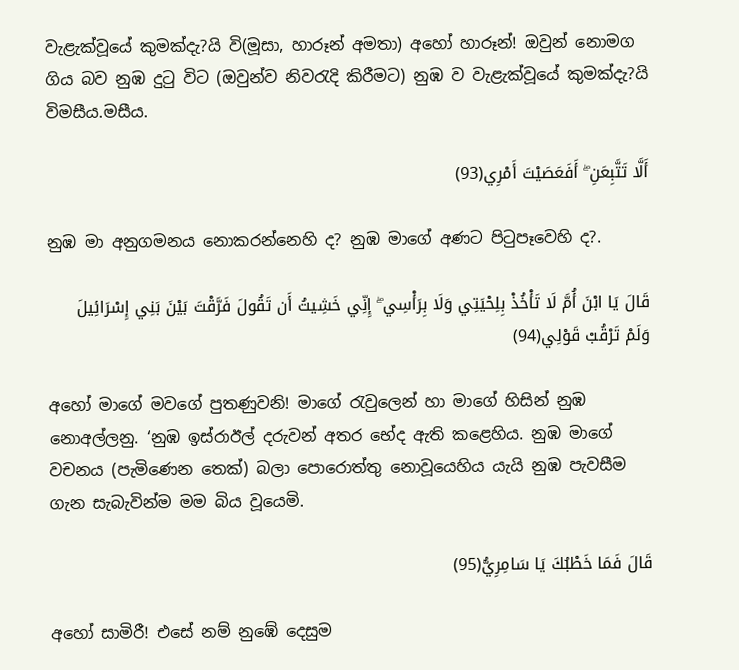වැළැක්වූයේ කුමක්දැ?යි වි(මූසා, හාරූන් අමතා) අහෝ හාරූන්! ඔවුන් නොමග ගිය බව නුඹ දුටු විට (ඔවුන්ව නිවරැදි කිරීමට) නුඹ ව වැළැක්වූයේ කුමක්දැ?යි විමසීය.මසීය.

أَلَّا تَتَّبِعَنِ ۖ أَفَعَصَيْتَ أَمْرِي(93)

නුඹ මා අනුගමනය නොකරන්නෙහි ද? නුඹ මාගේ අණට පිටුපෑවෙහි ද?.

قَالَ يَا ابْنَ أُمَّ لَا تَأْخُذْ بِلِحْيَتِي وَلَا بِرَأْسِي ۖ إِنِّي خَشِيتُ أَن تَقُولَ فَرَّقْتَ بَيْنَ بَنِي إِسْرَائِيلَ وَلَمْ تَرْقُبْ قَوْلِي(94)

අහෝ මාගේ මවගේ පුතණුවනි! මාගේ රැවුලෙන් හා මාගේ හිසින් නුඹ නොඅල්ලනු. ‘නුඹ ඉස්රාඊල් දරුවන් අතර භේද ඇති කළෙහිය. නුඹ මාගේ වචනය (පැමිණෙන තෙක්) බලා පොරොත්තු නොවූයෙහිය යැයි නුඹ පැවසීම ගැන සැබැවින්ම මම බිය වූයෙමි.

قَالَ فَمَا خَطْبُكَ يَا سَامِرِيُّ(95)

අහෝ සාමිරී! එසේ නම් නුඹේ දෙසුම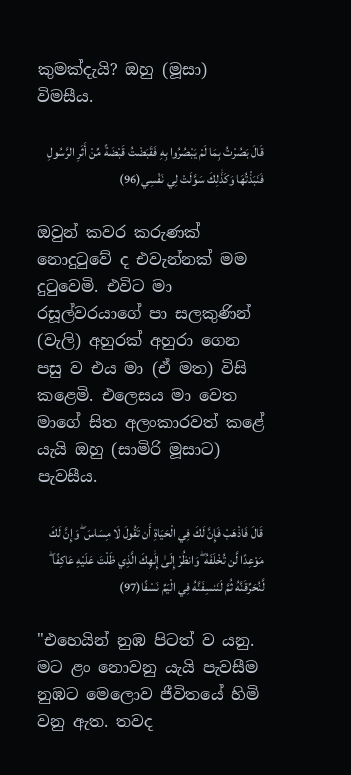කුමක්දැයි? ඔහු (මූසා) විමසීය.

قَالَ بَصُرْتُ بِمَا لَمْ يَبْصُرُوا بِهِ فَقَبَضْتُ قَبْضَةً مِّنْ أَثَرِ الرَّسُولِ فَنَبَذْتُهَا وَكَذَٰلِكَ سَوَّلَتْ لِي نَفْسِي(96)

ඔවුන් කවර කරුණක් නොදුටුවේ ද එවැන්නක් මම දුටුවෙමි. එවිට මා රසූල්වරයාගේ පා සලකුණින් (වැලි) අහුරක් අහුරා ගෙන පසු ව එය මා (ඒ මත) විසි කළෙමි. එලෙසය මා වෙත මාගේ සිත අලංකාරවත් කළේ යැයි ඔහු (සාමිරි මූසාට) පැවසීය.

قَالَ فَاذْهَبْ فَإِنَّ لَكَ فِي الْحَيَاةِ أَن تَقُولَ لَا مِسَاسَ ۖ وَإِنَّ لَكَ مَوْعِدًا لَّن تُخْلَفَهُ ۖ وَانظُرْ إِلَىٰ إِلَٰهِكَ الَّذِي ظَلْتَ عَلَيْهِ عَاكِفًا ۖ لَّنُحَرِّقَنَّهُ ثُمَّ لَنَنسِفَنَّهُ فِي الْيَمِّ نَسْفًا(97)

"එහෙයින් නුඹ පිටත් ව යනු. මට ළං නොවනු යැයි පැවසීම නුඹට මෙලොව ජීවිතයේ හිමි වනු ඇත. තවද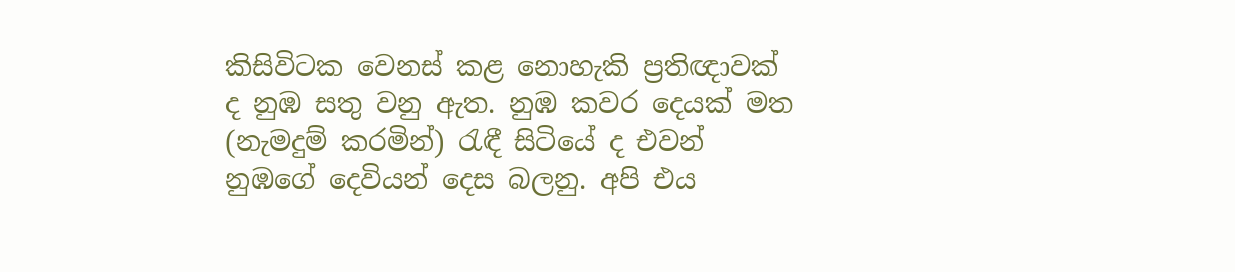කිසිවිටක වෙනස් කළ නොහැකි ප්‍රතිඥාවක් ද නුඹ සතු වනු ඇත. නුඹ කවර දෙයක් මත (නැමදුම් කරමින්) රැඳී සිටියේ ද එවන් නුඹගේ දෙවියන් දෙස බලනු. අපි එය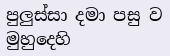පුලුස්සා දමා පසු ව මුහුදෙහි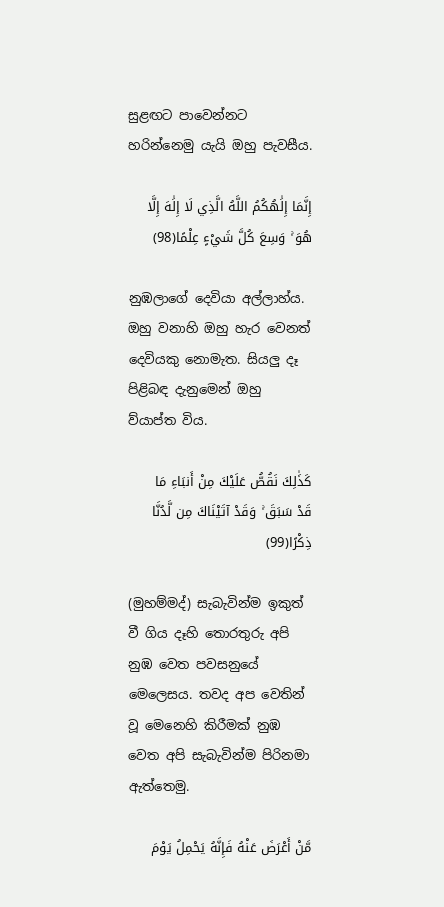සුළඟට පාවෙන්නට හරින්නෙමු යැයි ඔහු පැවසීය.

إِنَّمَا إِلَٰهُكُمُ اللَّهُ الَّذِي لَا إِلَٰهَ إِلَّا هُوَ ۚ وَسِعَ كُلَّ شَيْءٍ عِلْمًا(98)

නුඹලාගේ දෙවියා අල්ලාහ්ය. ඔහු වනාහි ඔහු හැර වෙනත් දෙවියකු නොමැත. සියලු දෑ පිළිබඳ දැනුමෙන් ඔහු ව්යාප්ත විය.

كَذَٰلِكَ نَقُصُّ عَلَيْكَ مِنْ أَنبَاءِ مَا قَدْ سَبَقَ ۚ وَقَدْ آتَيْنَاكَ مِن لَّدُنَّا ذِكْرًا(99)

(මුහම්මද්) සැබැවින්ම ඉකුත් වී ගිය දෑහි තොරතුරු අපි නුඹ වෙත පවසනුයේ මෙලෙසය. තවද අප වෙතින් වූ මෙනෙහි කිරීමක් නුඹ වෙත අපි සැබැවින්ම පිරිනමා ඇත්තෙමු.

مَّنْ أَعْرَضَ عَنْهُ فَإِنَّهُ يَحْمِلُ يَوْمَ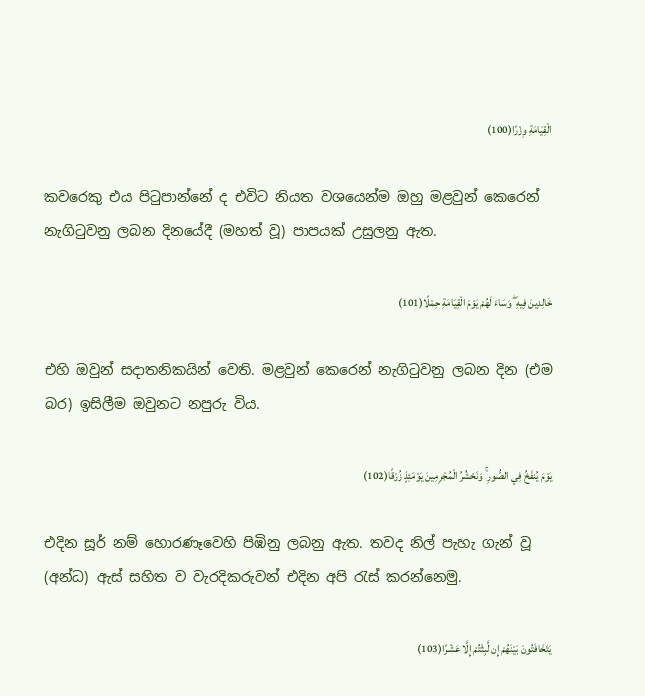الْقِيَامَةِ وِزْرًا(100)

කවරෙකු එය පිටුපාන්නේ ද එවිට නියත වශයෙන්ම ඔහු මළවුන් කෙරෙන් නැගිටුවනු ලබන දිනයේදී (මහත් වූ) පාපයක් උසුලනු ඇත.

خَالِدِينَ فِيهِ ۖ وَسَاءَ لَهُمْ يَوْمَ الْقِيَامَةِ حِمْلًا(101)

එහි ඔවුන් සදාතනිකයින් වෙති. මළවුන් කෙරෙන් නැගිටුවනු ලබන දින (එම බර) ඉසිලීම ඔවුනට නපුරු විය.

يَوْمَ يُنفَخُ فِي الصُّورِ ۚ وَنَحْشُرُ الْمُجْرِمِينَ يَوْمَئِذٍ زُرْقًا(102)

එදින සූර් නම් හොරණෑවෙහි පිඹිනු ලබනු ඇත. තවද නිල් පැහැ ගැන් වූ (අන්ධ) ඇස් සහිත ව වැරදිකරුවන් එදින අපි රැස් කරන්නෙමු.

يَتَخَافَتُونَ بَيْنَهُمْ إِن لَّبِثْتُمْ إِلَّا عَشْرًا(103)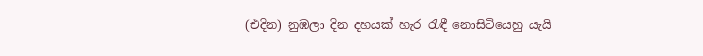(එදින) නුඹලා දින දහයක් හැර රැඳී නොසිටියෙහු යැයි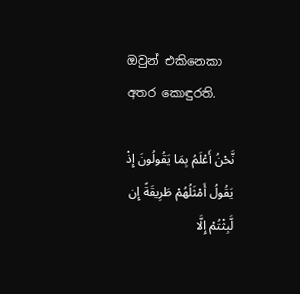ඔවුන් එකිනෙකා අතර කොඳුරති.

نَّحْنُ أَعْلَمُ بِمَا يَقُولُونَ إِذْ يَقُولُ أَمْثَلُهُمْ طَرِيقَةً إِن لَّبِثْتُمْ إِلَّا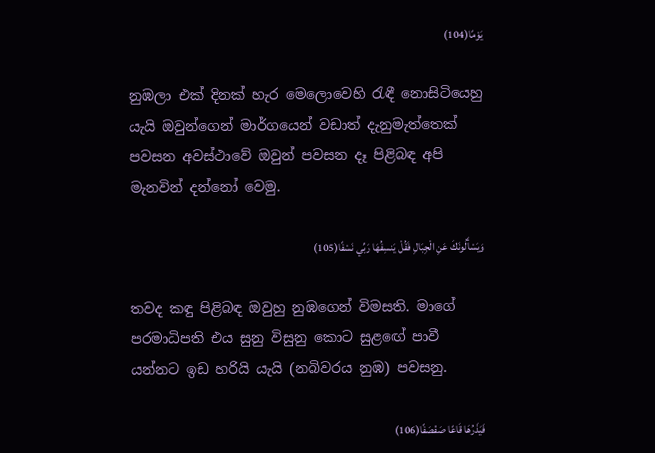يَوْمًا(104)

නුඹලා එක් දිනක් හැර මෙලොවෙහි රැඳී නොසිටියෙහු යැයි ඔවුන්ගෙන් මාර්ගයෙන් වඩාත් දැනුමැත්තෙක් පවසන අවස්ථාවේ ඔවුන් පවසන දෑ පිළිබඳ අපි මැනවින් දන්නෝ වෙමු.

وَيَسْأَلُونَكَ عَنِ الْجِبَالِ فَقُلْ يَنسِفُهَا رَبِّي نَسْفًا(105)

තවද කඳු පිළිබඳ ඔවුහු නුඹගෙන් විමසති. මාගේ පරමාධිපති එය සුනු විසුනු කොට සුළඟේ පාවී යන්නට ඉඩ හරියි යැයි (නබිවරය නුඹ) පවසනු.

فَيَذَرُهَا قَاعًا صَفْصَفًا(106)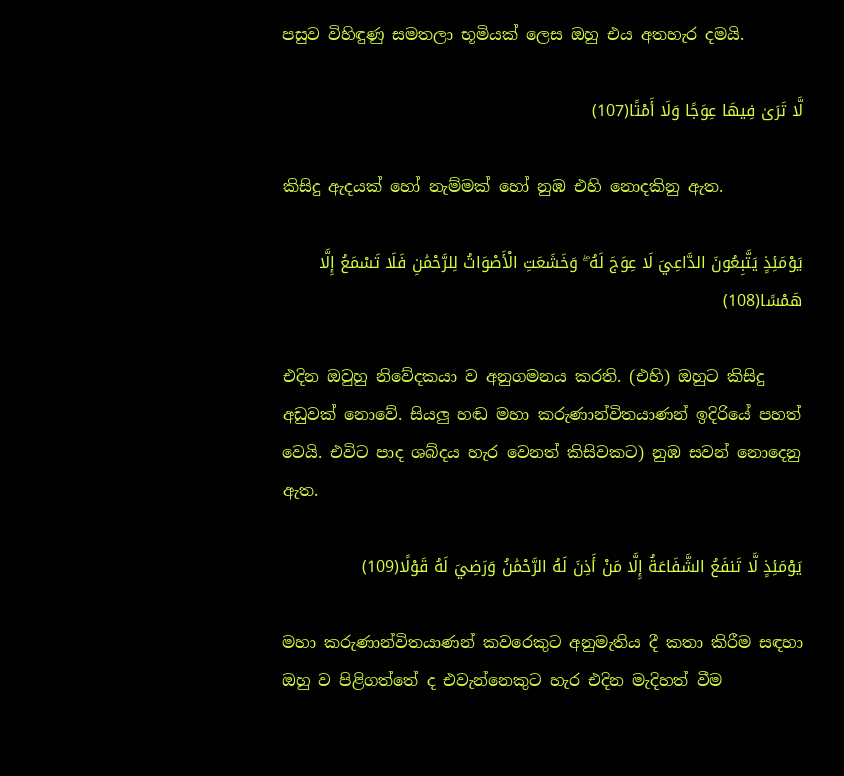පසුව විහිඳුණු සමතලා භූමියක් ලෙස ඔහු එය අතහැර දමයි.

لَّا تَرَىٰ فِيهَا عِوَجًا وَلَا أَمْتًا(107)

කිසිදු ඇදයක් හෝ නැම්මක් හෝ නුඹ එහි නොදකිනු ඇත.

يَوْمَئِذٍ يَتَّبِعُونَ الدَّاعِيَ لَا عِوَجَ لَهُ ۖ وَخَشَعَتِ الْأَصْوَاتُ لِلرَّحْمَٰنِ فَلَا تَسْمَعُ إِلَّا هَمْسًا(108)

එදින ඔවුහු නිවේදකයා ව අනුගමනය කරති. (එහි) ඔහුට කිසිදු අඩුවක් නොවේ. සියලු හඬ මහා කරුණාන්විතයාණන් ඉදිරියේ පහත් වෙයි. එවිට පාද ශබ්දය හැර වෙනත් කිසිවකට) නුඹ සවන් නොදෙනු ඇත.

يَوْمَئِذٍ لَّا تَنفَعُ الشَّفَاعَةُ إِلَّا مَنْ أَذِنَ لَهُ الرَّحْمَٰنُ وَرَضِيَ لَهُ قَوْلًا(109)

මහා කරුණාන්විතයාණන් කවරෙකුට අනුමැතිය දී කතා කිරීම සඳහා ඔහු ව පිළිගත්තේ ද එවැන්නෙකුට හැර එදින මැදිහත් වීම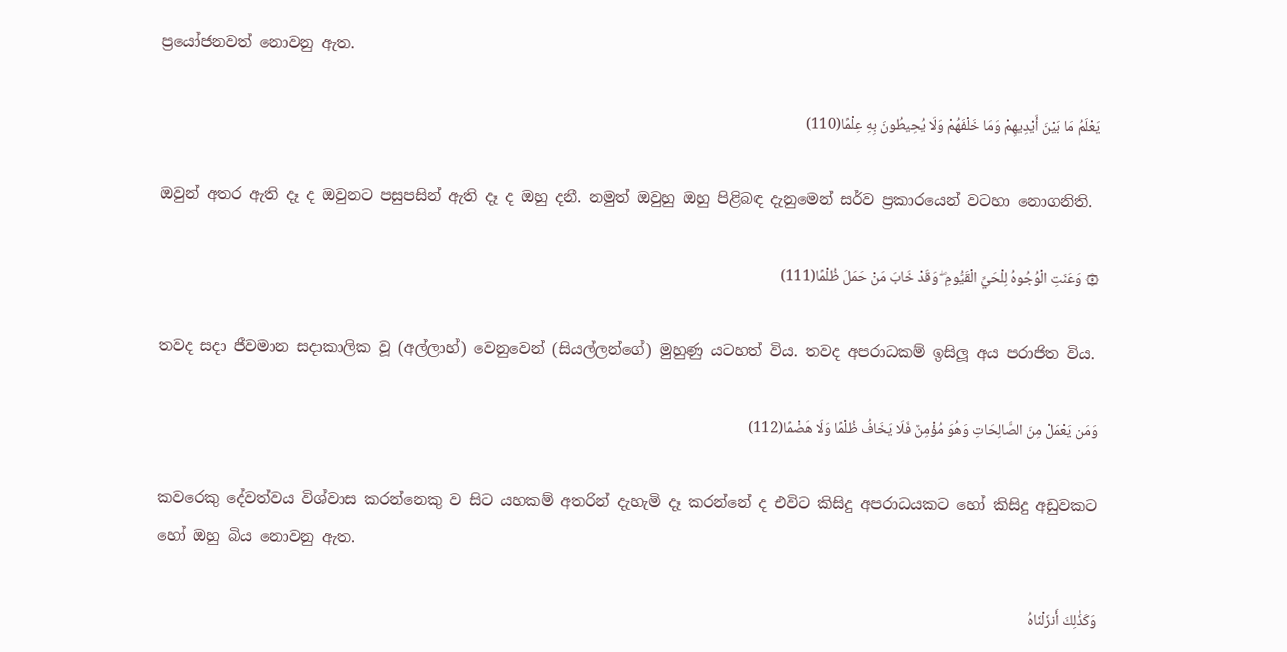ප්‍රයෝජනවත් නොවනු ඇත.

يَعْلَمُ مَا بَيْنَ أَيْدِيهِمْ وَمَا خَلْفَهُمْ وَلَا يُحِيطُونَ بِهِ عِلْمًا(110)

ඔවුන් අතර ඇති දෑ ද ඔවුනට පසුපසින් ඇති දෑ ද ඔහු දනී. නමුත් ඔවුහු ඔහු පිළිබඳ දැනුමෙන් සර්ව ප්‍රකාරයෙන් වටහා නොගනිති.

۞ وَعَنَتِ الْوُجُوهُ لِلْحَيِّ الْقَيُّومِ ۖ وَقَدْ خَابَ مَنْ حَمَلَ ظُلْمًا(111)

තවද සදා ජීවමාන සදාකාලික වූ (අල්ලාහ්) වෙනුවෙන් (සියල්ලන්ගේ) මුහුණු යටහත් විය. තවද අපරාධකම් ඉසිලූ අය පරාජිත විය.

وَمَن يَعْمَلْ مِنَ الصَّالِحَاتِ وَهُوَ مُؤْمِنٌ فَلَا يَخَافُ ظُلْمًا وَلَا هَضْمًا(112)

කවරෙකු දේවත්වය විශ්වාස කරන්නෙකු ව සිට යහකම් අතරින් දැහැමි දෑ කරන්නේ ද එවිට කිසිදු අපරාධයකට හෝ කිසිදු අඩුවකට හෝ ඔහු බිය නොවනු ඇත.

وَكَذَٰلِكَ أَنزَلْنَاهُ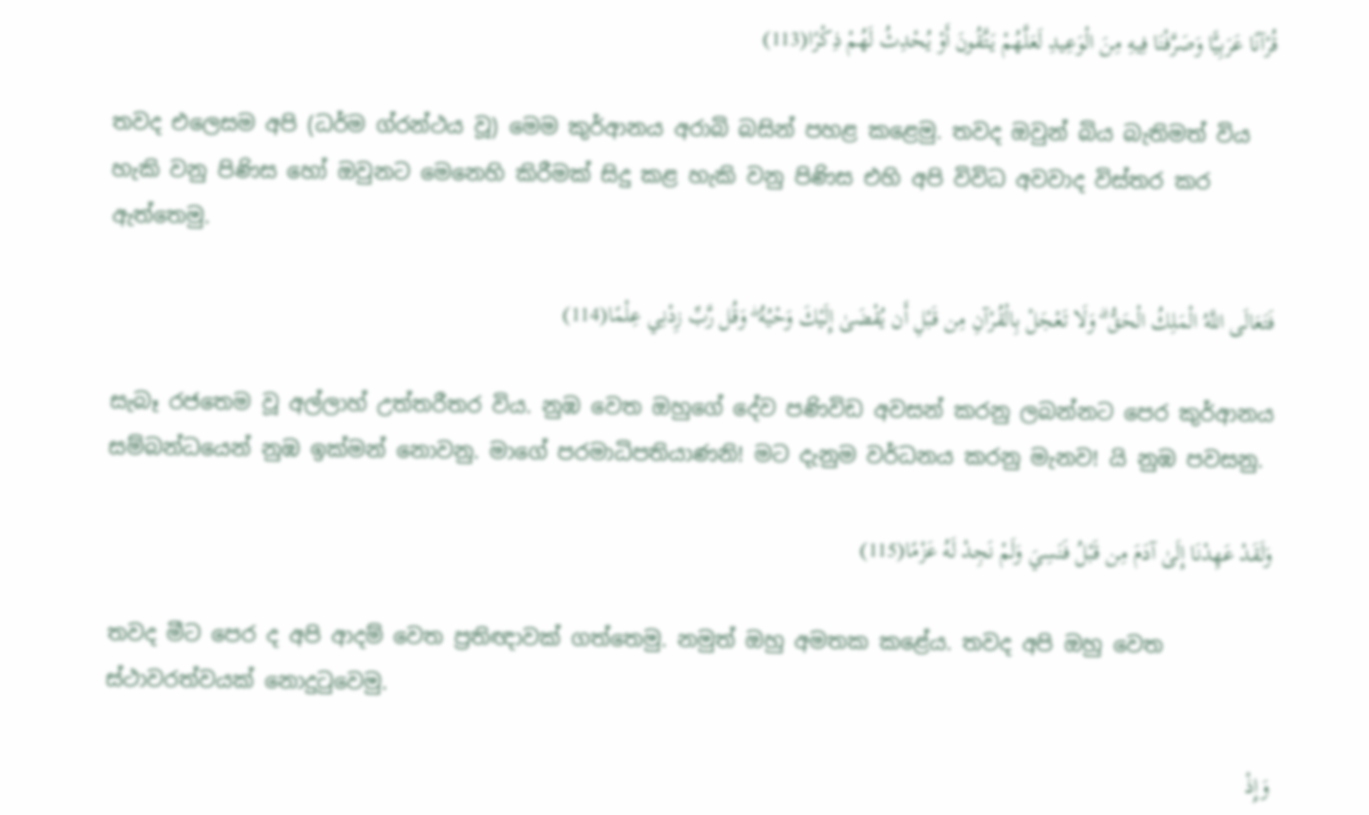قُرْآنًا عَرَبِيًّا وَصَرَّفْنَا فِيهِ مِنَ الْوَعِيدِ لَعَلَّهُمْ يَتَّقُونَ أَوْ يُحْدِثُ لَهُمْ ذِكْرًا(113)

තවද එලෙසම අපි (ධර්ම ග්රන්ථය වූ) මෙම කුර්ආනය අරාබි බසින් පහළ කළෙමු. තවද ඔවුන් බිය බැතිමත් විය හැකි වනු පිණිස හෝ ඔවුනට මෙනෙහි කිරීමක් සිදු කළ හැකි වනු පිණිස එහි අපි විවිධ අවවාද විස්තර කර ඇත්තෙමු.

فَتَعَالَى اللَّهُ الْمَلِكُ الْحَقُّ ۗ وَلَا تَعْجَلْ بِالْقُرْآنِ مِن قَبْلِ أَن يُقْضَىٰ إِلَيْكَ وَحْيُهُ ۖ وَقُل رَّبِّ زِدْنِي عِلْمًا(114)

සැබෑ රජතෙම වූ අල්ලාහ් උත්තරීතර විය. නුඹ වෙත ඔහුගේ දේව පණිවිඩ අවසන් කරනු ලබන්නට පෙර කුර්ආනය සම්බන්ධයෙන් නුඹ ඉක්මන් නොවනු. මාගේ පරමාධිපතියාණනි! මට දැනුම වර්ධනය කරනු මැනව! යි නුඹ පවසනු.

وَلَقَدْ عَهِدْنَا إِلَىٰ آدَمَ مِن قَبْلُ فَنَسِيَ وَلَمْ نَجِدْ لَهُ عَزْمًا(115)

තවද මීට පෙර ද අපි ආදම් වෙත ප්‍රතිඥාවක් ගත්තෙමු. නමුත් ඔහු අමතක කළේය. තවද අපි ඔහු වෙත ස්ථාවරත්වයක් නොදුටුවෙමු.

وَإِذْ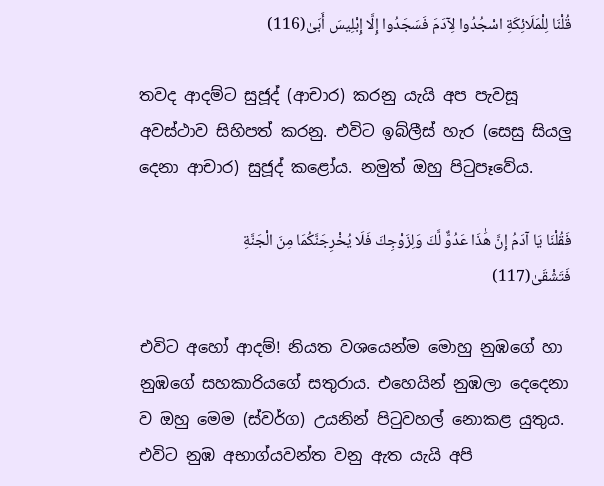قُلْنَا لِلْمَلَائِكَةِ اسْجُدُوا لِآدَمَ فَسَجَدُوا إِلَّا إِبْلِيسَ أَبَىٰ(116)

තවද ආදම්ට සුජූද් (ආචාර) කරනු යැයි අප පැවසූ අවස්ථාව සිහිපත් කරනු. එවිට ඉබ්ලීස් හැර (සෙසු සියලු දෙනා ආචාර) සුජූද් කළෝය. නමුත් ඔහු පිටුපෑවේය.

فَقُلْنَا يَا آدَمُ إِنَّ هَٰذَا عَدُوٌّ لَّكَ وَلِزَوْجِكَ فَلَا يُخْرِجَنَّكُمَا مِنَ الْجَنَّةِ فَتَشْقَىٰ(117)

එවිට අහෝ ආදම්! නියත වශයෙන්ම මොහු නුඹගේ හා නුඹගේ සහකාරියගේ සතුරාය. එහෙයින් නුඹලා දෙදෙනා ව ඔහු මෙම (ස්වර්ග) උයනින් පිටුවහල් නොකළ යුතුය. එවිට නුඹ අභාග්යවන්ත වනු ඇත යැයි අපි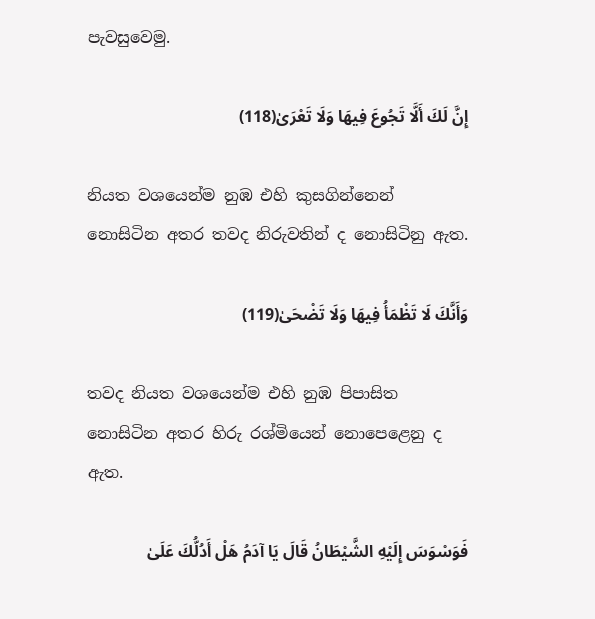පැවසුවෙමු.

إِنَّ لَكَ أَلَّا تَجُوعَ فِيهَا وَلَا تَعْرَىٰ(118)

නියත වශයෙන්ම නුඹ එහි කුසගින්නෙන් නොසිටින අතර තවද නිරුවතින් ද නොසිටිනු ඇත.

وَأَنَّكَ لَا تَظْمَأُ فِيهَا وَلَا تَضْحَىٰ(119)

තවද නියත වශයෙන්ම එහි නුඹ පිපාසිත නොසිටින අතර හිරු රශ්මියෙන් නොපෙළෙනු ද ඇත.

فَوَسْوَسَ إِلَيْهِ الشَّيْطَانُ قَالَ يَا آدَمُ هَلْ أَدُلُّكَ عَلَىٰ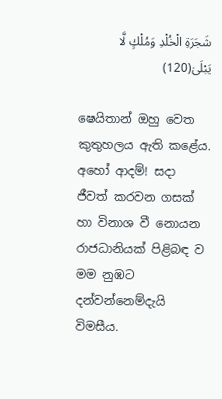شَجَرَةِ الْخُلْدِ وَمُلْكٍ لَّا يَبْلَىٰ(120)

ෂෙයිතාන් ඔහු වෙත කුතුහලය ඇති කළේය. අහෝ ආදම්! සදා ජීවත් කරවන ගසක් හා විනාශ වී නොයන රාජධානියක් පිළිබඳ ව මම නුඹට දන්වන්නෙම්දැයි විමසීය.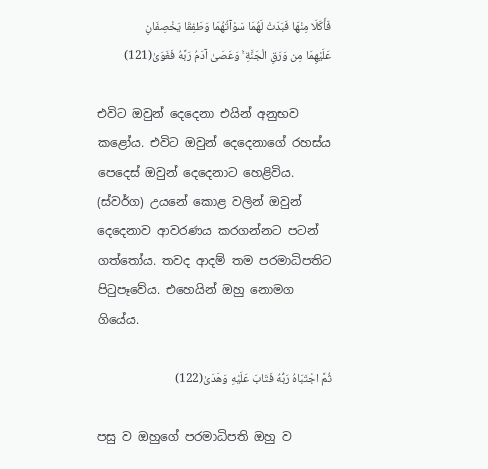فَأَكَلَا مِنْهَا فَبَدَتْ لَهُمَا سَوْآتُهُمَا وَطَفِقَا يَخْصِفَانِ عَلَيْهِمَا مِن وَرَقِ الْجَنَّةِ ۚ وَعَصَىٰ آدَمُ رَبَّهُ فَغَوَىٰ(121)

එවිට ඔවුන් දෙදෙනා එයින් අනුභව කළෝය. එවිට ඔවුන් දෙදෙනාගේ රහස්ය පෙදෙස් ඔවුන් දෙදෙනාට හෙළිවිය. (ස්වර්ග) උයනේ කොළ වලින් ඔවුන් දෙදෙනාව ආවරණය කරගන්නට පටන් ගත්තෝය. තවද ආදම් තම පරමාධිපතිට පිටුපෑවේය. එහෙයින් ඔහු නොමග ගියේය.

ثُمَّ اجْتَبَاهُ رَبُّهُ فَتَابَ عَلَيْهِ وَهَدَىٰ(122)

පසු ව ඔහුගේ පරමාධිපති ඔහු ව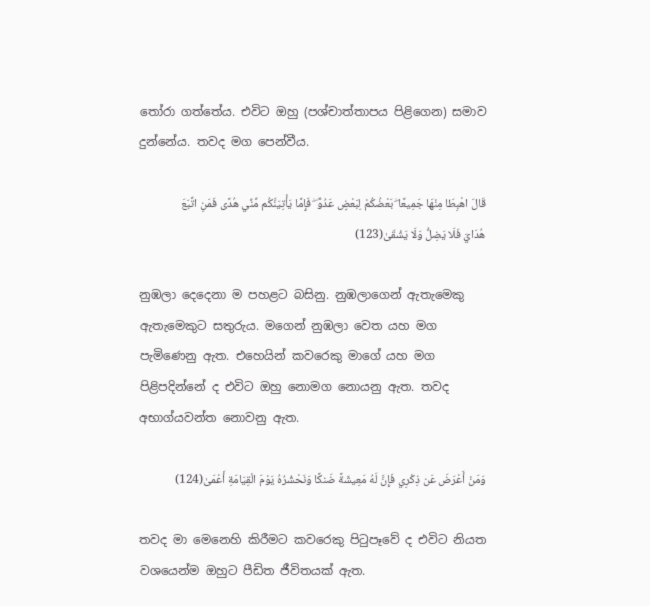තෝරා ගත්තේය. එවිට ඔහු (පශ්චාත්තාපය පිළිගෙන) සමාව දුන්නේය. තවද මග පෙන්වීය.

قَالَ اهْبِطَا مِنْهَا جَمِيعًا ۖ بَعْضُكُمْ لِبَعْضٍ عَدُوٌّ ۖ فَإِمَّا يَأْتِيَنَّكُم مِّنِّي هُدًى فَمَنِ اتَّبَعَ هُدَايَ فَلَا يَضِلُّ وَلَا يَشْقَىٰ(123)

නුඹලා දෙදෙනා ම පහළට බසිනු. නුඹලාගෙන් ඇතැමෙකු ඇතැමෙකුට සතුරුය. මගෙන් නුඹලා වෙත යහ මග පැමිණෙනු ඇත. එහෙයින් කවරෙකු මාගේ යහ මග පිළිපදින්නේ ද එවිට ඔහු නොමග නොයනු ඇත. තවද අභාග්යවන්ත නොවනු ඇත.

وَمَنْ أَعْرَضَ عَن ذِكْرِي فَإِنَّ لَهُ مَعِيشَةً ضَنكًا وَنَحْشُرُهُ يَوْمَ الْقِيَامَةِ أَعْمَىٰ(124)

තවද මා මෙනෙහි කිරීමට කවරෙකු පිටුපෑවේ ද එවිට නියත වශයෙන්ම ඔහුට පීඩිත ජීවිතයක් ඇත.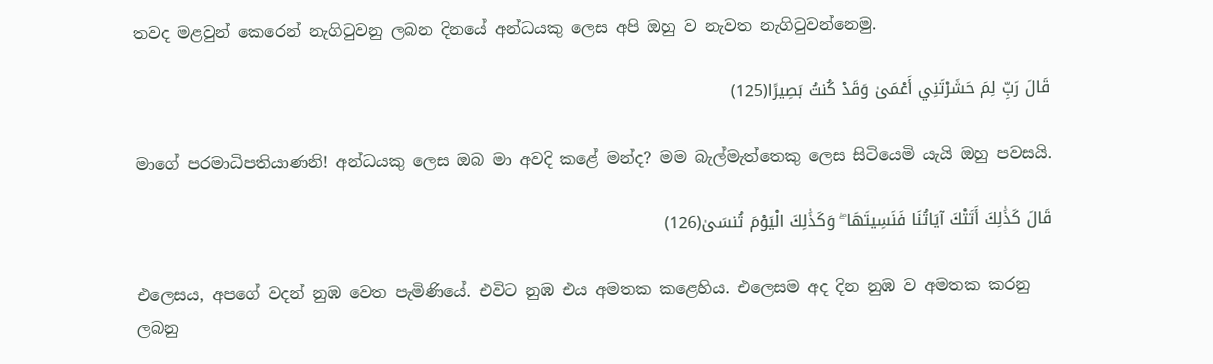තවද මළවුන් කෙරෙන් නැගිටුවනු ලබන දිනයේ අන්ධයකු ලෙස අපි ඔහු ව නැවත නැගිටුවන්නෙමු.

قَالَ رَبِّ لِمَ حَشَرْتَنِي أَعْمَىٰ وَقَدْ كُنتُ بَصِيرًا(125)

මාගේ පරමාධිපතියාණනි! අන්ධයකු ලෙස ඔබ මා අවදි කළේ මන්ද? මම බැල්මැත්තෙකු ලෙස සිටියෙමි යැයි ඔහු පවසයි.

قَالَ كَذَٰلِكَ أَتَتْكَ آيَاتُنَا فَنَسِيتَهَا ۖ وَكَذَٰلِكَ الْيَوْمَ تُنسَىٰ(126)

එලෙසය, අපගේ වදන් නුඹ වෙත පැමිණියේ. එවිට නුඹ එය අමතක කළෙහිය. එලෙසම අද දින නුඹ ව අමතක කරනු ලබනු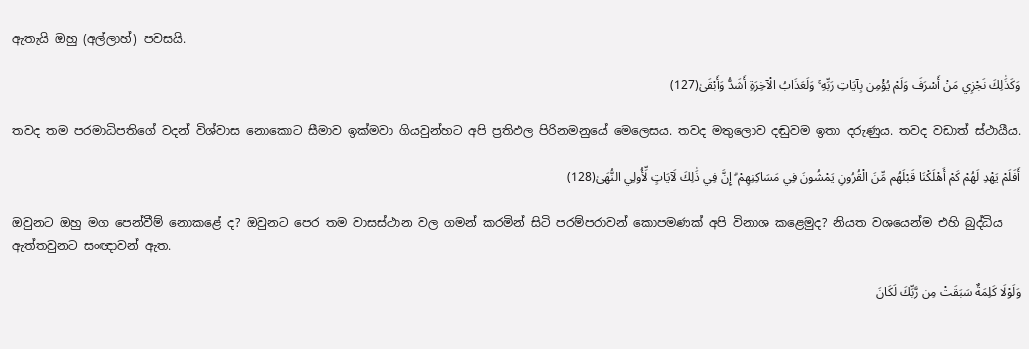ඇතැයි ඔහු (අල්ලාහ්) පවසයි.

وَكَذَٰلِكَ نَجْزِي مَنْ أَسْرَفَ وَلَمْ يُؤْمِن بِآيَاتِ رَبِّهِ ۚ وَلَعَذَابُ الْآخِرَةِ أَشَدُّ وَأَبْقَىٰ(127)

තවද තම පරමාධිපතිගේ වදන් විශ්වාස නොකොට සීමාව ඉක්මවා ගියවුන්හට අපි ප්‍රතිඵල පිරිනමනුයේ මෙලෙසය. තවද මතුලොව දඬුවම ඉතා දරුණුය. තවද වඩාත් ස්ථායීය.

أَفَلَمْ يَهْدِ لَهُمْ كَمْ أَهْلَكْنَا قَبْلَهُم مِّنَ الْقُرُونِ يَمْشُونَ فِي مَسَاكِنِهِمْ ۗ إِنَّ فِي ذَٰلِكَ لَآيَاتٍ لِّأُولِي النُّهَىٰ(128)

ඔවුනට ඔහු මග පෙන්වීම් නොකළේ ද? ඔවුනට පෙර තම වාසස්ථාන වල ගමන් කරමින් සිටි පරම්පරාවන් කොපමණක් අපි විනාශ කළෙමුද? නියත වශයෙන්ම එහි බුද්ධිය ඇත්තවුනට සංඥාවන් ඇත.

وَلَوْلَا كَلِمَةٌ سَبَقَتْ مِن رَّبِّكَ لَكَانَ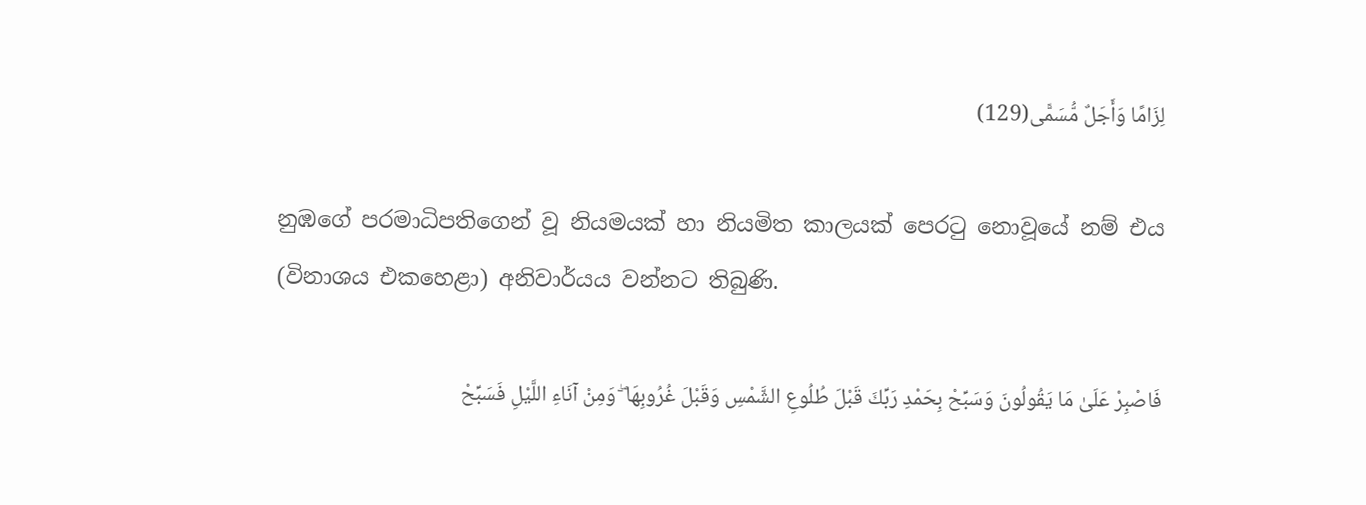لِزَامًا وَأَجَلٌ مُّسَمًّى(129)

නුඹගේ පරමාධිපතිගෙන් වූ නියමයක් හා නියමිත කාලයක් පෙරටු නොවූයේ නම් එය (විනාශය එකහෙළා) අනිවාර්යය වන්නට තිබුණි.

فَاصْبِرْ عَلَىٰ مَا يَقُولُونَ وَسَبِّحْ بِحَمْدِ رَبِّكَ قَبْلَ طُلُوعِ الشَّمْسِ وَقَبْلَ غُرُوبِهَا ۖ وَمِنْ آنَاءِ اللَّيْلِ فَسَبِّحْ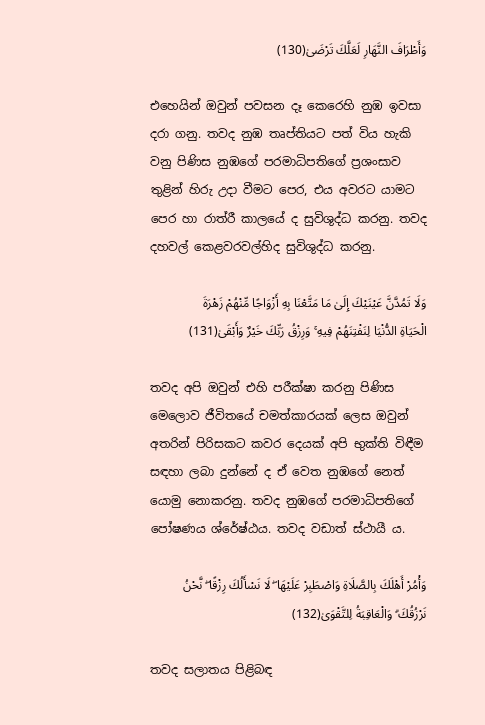وَأَطْرَافَ النَّهَارِ لَعَلَّكَ تَرْضَىٰ(130)

එහෙයින් ඔවුන් පවසන දෑ කෙරෙහි නුඹ ඉවසා දරා ගනු. තවද නුඹ තෘප්තියට පත් විය හැකි වනු පිණිස නුඹගේ පරමාධිපතිගේ ප්‍රශංසාව තුළින් හිරු උදා වීමට පෙර, එය අවරට යාමට පෙර හා රාත්රී කාලයේ ද සුවිශුද්ධ කරනු. තවද දහවල් කෙළවරවල්හිද සුවිශුද්ධ කරනු.

وَلَا تَمُدَّنَّ عَيْنَيْكَ إِلَىٰ مَا مَتَّعْنَا بِهِ أَزْوَاجًا مِّنْهُمْ زَهْرَةَ الْحَيَاةِ الدُّنْيَا لِنَفْتِنَهُمْ فِيهِ ۚ وَرِزْقُ رَبِّكَ خَيْرٌ وَأَبْقَىٰ(131)

තවද අපි ඔවුන් එහි පරීක්ෂා කරනු පිණිස මෙලොව ජීවිතයේ චමත්කාරයක් ලෙස ඔවුන් අතරින් පිරිසකට කවර දෙයක් අපි භුක්ති විඳීම සඳහා ලබා දුන්නේ ද ඒ වෙත නුඹගේ නෙත් යොමු නොකරනු. තවද නුඹගේ පරමාධිපතිගේ පෝෂණය ශ්රේෂ්ඨය. තවද වඩාත් ස්ථායී ය.

وَأْمُرْ أَهْلَكَ بِالصَّلَاةِ وَاصْطَبِرْ عَلَيْهَا ۖ لَا نَسْأَلُكَ رِزْقًا ۖ نَّحْنُ نَرْزُقُكَ ۗ وَالْعَاقِبَةُ لِلتَّقْوَىٰ(132)

තවද සලාතය පිළිබඳ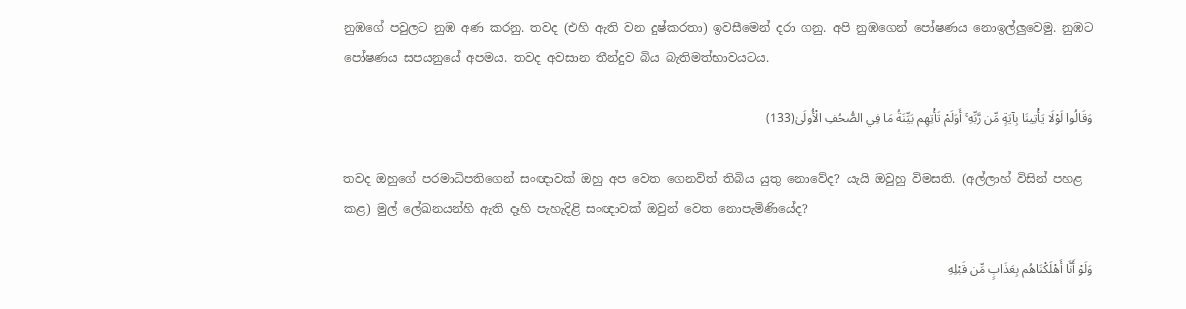නුඹගේ පවුලට නුඹ අණ කරනු. තවද (එහි ඇති වන දුෂ්කරතා) ඉවසීමෙන් දරා ගනු. අපි නුඹගෙන් පෝෂණය නොඉල්ලුවෙමු. නුඹට පෝෂණය සපයනුයේ අපමය. තවද අවසාන තීන්දුව බිය බැතිමත්භාවයටය.

وَقَالُوا لَوْلَا يَأْتِينَا بِآيَةٍ مِّن رَّبِّهِ ۚ أَوَلَمْ تَأْتِهِم بَيِّنَةُ مَا فِي الصُّحُفِ الْأُولَىٰ(133)

තවද ඔහුගේ පරමාධිපතිගෙන් සංඥාවක් ඔහු අප වෙත ගෙනවිත් තිබිය යුතු නොවේද? යැයි ඔවුහු විමසති. (අල්ලාහ් විසින් පහළ කළ) මුල් ලේඛනයන්හි ඇති දෑහි පැහැදිළි සංඥාවක් ඔවුන් වෙත නොපැමිණියේද?

وَلَوْ أَنَّا أَهْلَكْنَاهُم بِعَذَابٍ مِّن قَبْلِهِ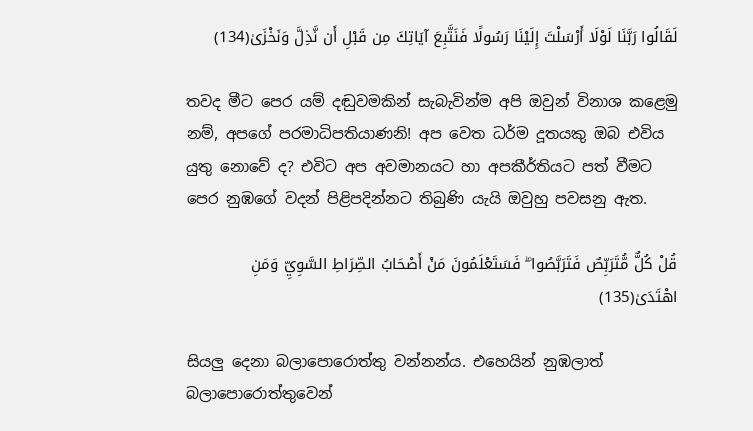لَقَالُوا رَبَّنَا لَوْلَا أَرْسَلْتَ إِلَيْنَا رَسُولًا فَنَتَّبِعَ آيَاتِكَ مِن قَبْلِ أَن نَّذِلَّ وَنَخْزَىٰ(134)

තවද මීට පෙර යම් දඬුවමකින් සැබැවින්ම අපි ඔවුන් විනාශ කළෙමු නම්, අපගේ පරමාධිපතියාණනි! අප වෙත ධර්ම දූතයකු ඔබ එවිය යුතු නොවේ ද? එවිට අප අවමානයට හා අපකීර්තියට පත් වීමට පෙර නුඹගේ වදන් පිළිපදින්නට තිබුණි යැයි ඔවුහු පවසනු ඇත.

قُلْ كُلٌّ مُّتَرَبِّصٌ فَتَرَبَّصُوا ۖ فَسَتَعْلَمُونَ مَنْ أَصْحَابُ الصِّرَاطِ السَّوِيِّ وَمَنِ اهْتَدَىٰ(135)

සියලු දෙනා බලාපොරොත්තු වන්නන්ය. එහෙයින් නුඹලාත් බලාපොරොත්තුවෙන්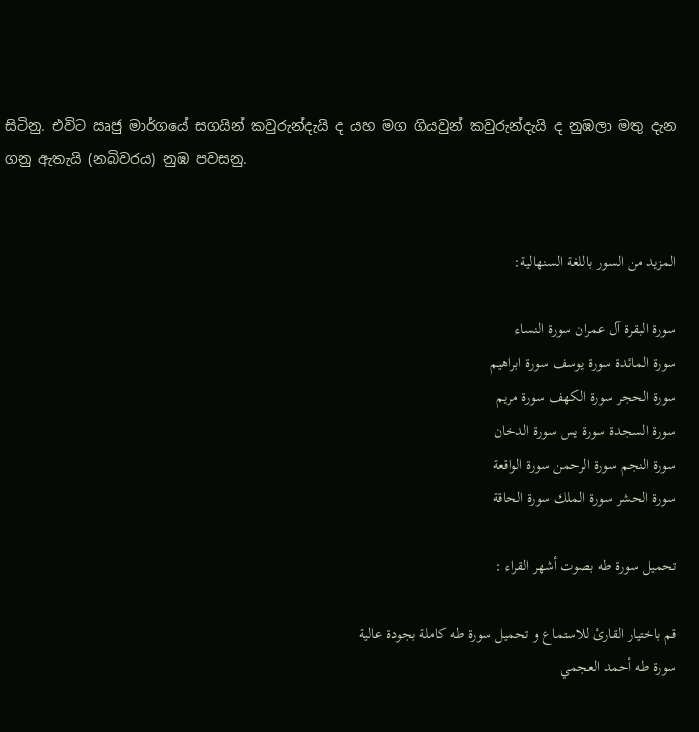සිටිනු. එවිට ඍජු මාර්ගයේ සගයින් කවුරුන්දැයි ද යහ මග ගියවුන් කවුරුන්දැයි ද නුඹලා මතු දැන ගනු ඇතැයි (නබිවරය) නුඹ පවසනු.


المزيد من السور باللغة السنهالية:

سورة البقرة آل عمران سورة النساء
سورة المائدة سورة يوسف سورة ابراهيم
سورة الحجر سورة الكهف سورة مريم
سورة السجدة سورة يس سورة الدخان
سورة النجم سورة الرحمن سورة الواقعة
سورة الحشر سورة الملك سورة الحاقة

تحميل سورة طه بصوت أشهر القراء :

قم باختيار القارئ للاستماع و تحميل سورة طه كاملة بجودة عالية
سورة طه أحمد العجمي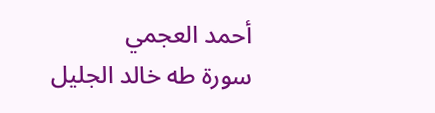أحمد العجمي
سورة طه خالد الجليل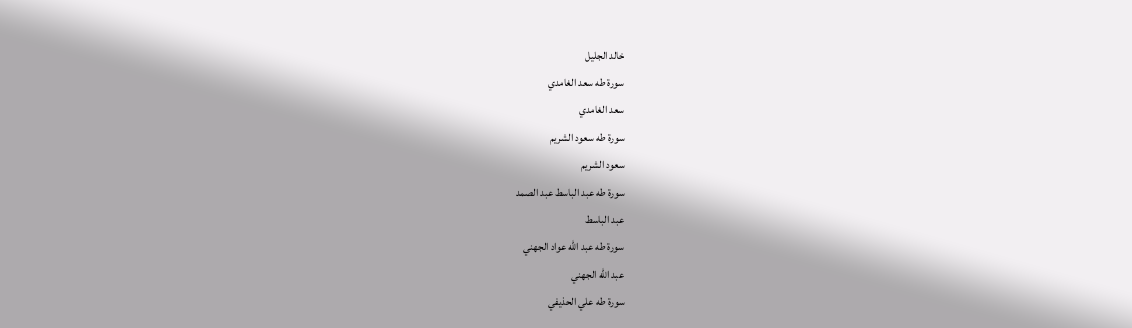خالد الجليل
سورة طه سعد الغامدي
سعد الغامدي
سورة طه سعود الشريم
سعود الشريم
سورة طه عبد الباسط عبد الصمد
عبد الباسط
سورة طه عبد الله عواد الجهني
عبد الله الجهني
سورة طه علي الحذيفي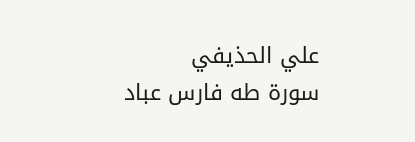علي الحذيفي
سورة طه فارس عباد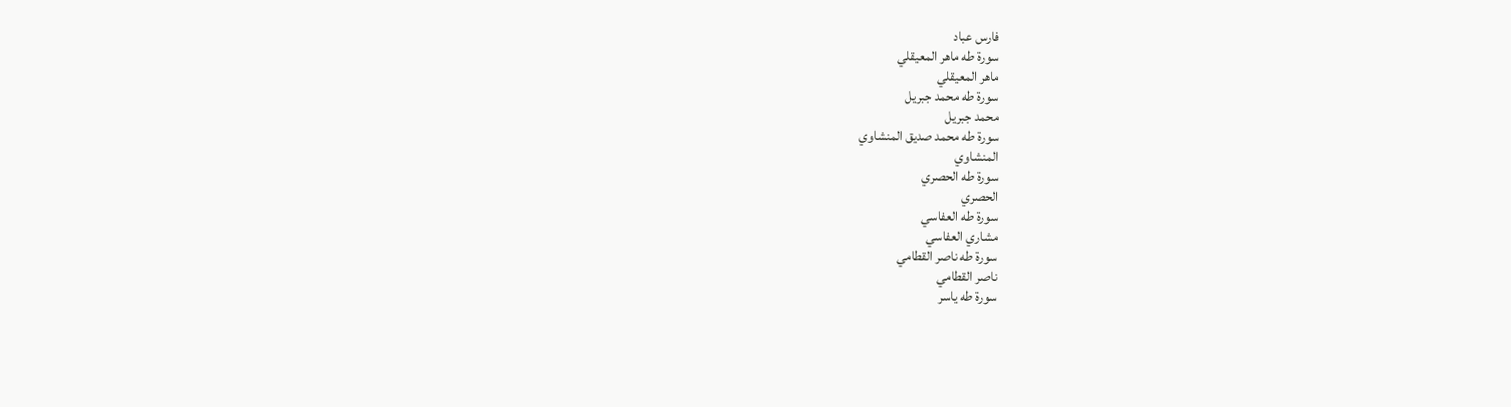فارس عباد
سورة طه ماهر المعيقلي
ماهر المعيقلي
سورة طه محمد جبريل
محمد جبريل
سورة طه محمد صديق المنشاوي
المنشاوي
سورة طه الحصري
الحصري
سورة طه العفاسي
مشاري العفاسي
سورة طه ناصر القطامي
ناصر القطامي
سورة طه ياسر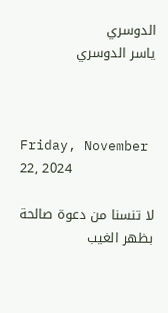الدوسري
ياسر الدوسري



Friday, November 22, 2024

لا تنسنا من دعوة صالحة بظهر الغيب